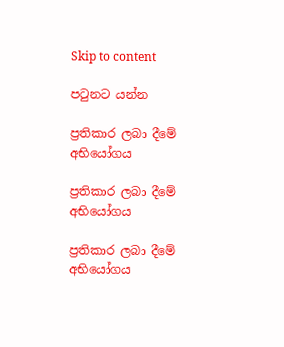Skip to content

පටුනට යන්න

ප්‍රතිකාර ලබා දීමේ අභියෝගය

ප්‍රතිකාර ලබා දීමේ අභියෝගය

ප්‍රතිකාර ලබා දීමේ අභියෝගය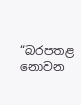“බරපතළ නොවන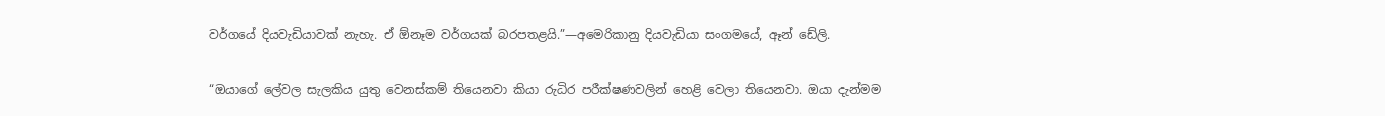වර්ගයේ දියවැඩියාවක් නැහැ. ඒ ඕනෑම වර්ගයක් බරපතළයි.”—අමෙරිකානු දියවැඩියා සංගමයේ, ඈන් ඩේලි.

“ඔයාගේ ලේවල සැලකිය යුතු වෙනස්කම් තියෙනවා කියා රුධිර පරීක්ෂණවලින් හෙළි වෙලා තියෙනවා. ඔයා දැන්මම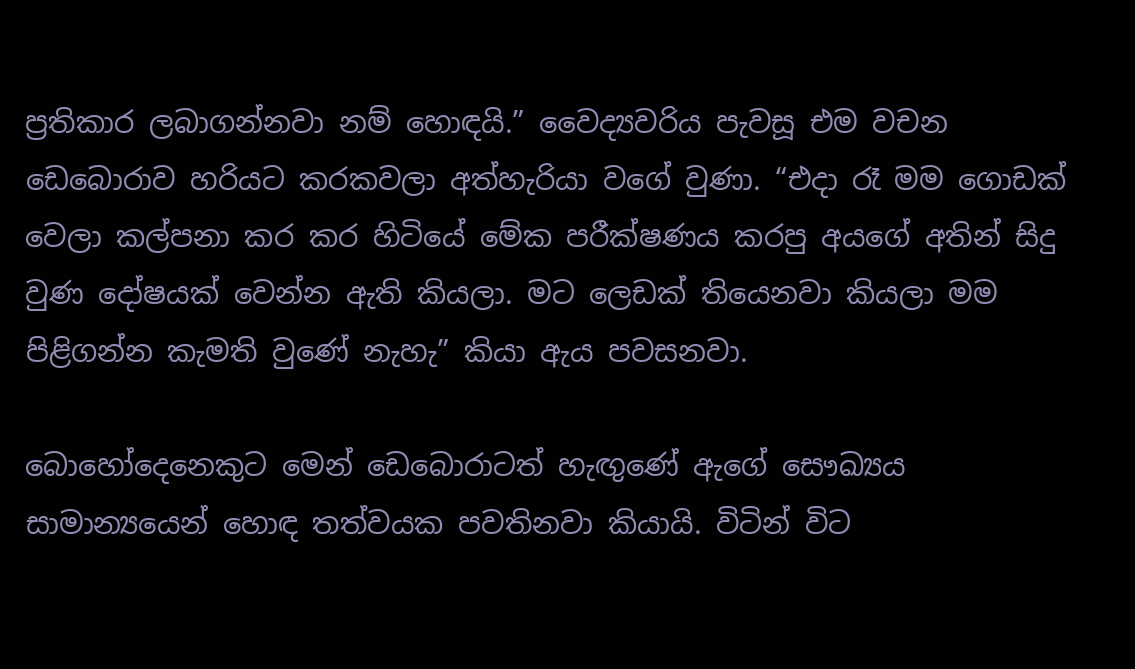ප්‍රතිකාර ලබාගන්නවා නම් හොඳයි.” වෛද්‍යවරිය පැවසූ එම වචන ඩෙබොරාව හරියට කරකවලා අත්හැරියා වගේ වුණා. “එදා රෑ මම ගොඩක් වෙලා කල්පනා කර කර හිටියේ මේක පරීක්ෂණය කරපු අයගේ අතින් සිදු වුණ දෝෂයක් වෙන්න ඇති කියලා. මට ලෙඩක් තියෙනවා කියලා මම පිළිගන්න කැමති වුණේ නැහැ” කියා ඇය පවසනවා.

බොහෝදෙනෙකුට මෙන් ඩෙබොරාටත් හැඟුණේ ඇගේ සෞඛ්‍යය සාමාන්‍යයෙන් හොඳ තත්වයක පවතිනවා කියායි. විටින් විට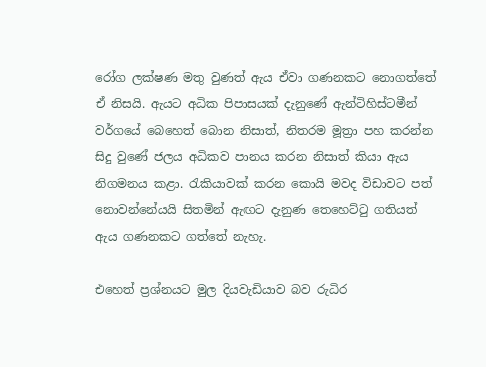රෝග ලක්ෂණ මතු වුණත් ඇය ඒවා ගණනකට නොගත්තේ ඒ නිසයි. ඇයට අධික පිපාසයක් දැනුණේ ඇන්ටිහිස්ටමීන් වර්ගයේ බෙහෙත් බොන නිසාත්, නිතරම මූත්‍රා පහ කරන්න සිදු වුණේ ජලය අධිකව පානය කරන නිසාත් කියා ඇය නිගමනය කළා. රැකියාවක් කරන කොයි මවද විඩාවට පත් නොවන්නේයයි සිතමින් ඇඟට දැනුණ තෙහෙට්ටු ගතියත් ඇය ගණනකට ගත්තේ නැහැ.

එහෙත් ප්‍රශ්නයට මුල දියවැඩියාව බව රුධිර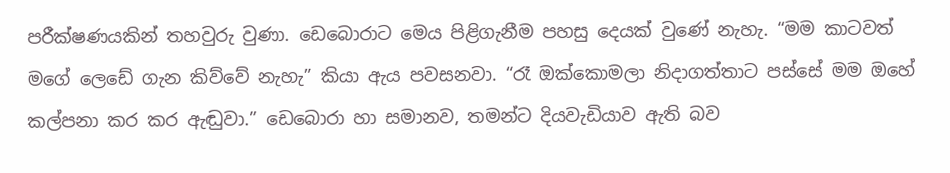පරීක්ෂණයකින් තහවුරු වුණා. ඩෙබොරාට මෙය පිළිගැනීම පහසු දෙයක් වුණේ නැහැ. “මම කාටවත් මගේ ලෙඩේ ගැන කිව්වේ නැහැ” කියා ඇය පවසනවා. “රෑ ඔක්කොමලා නිදාගත්තාට පස්සේ මම ඔහේ කල්පනා කර කර ඇඬුවා.” ඩෙබොරා හා සමානව, තමන්ට දියවැඩියාව ඇති බව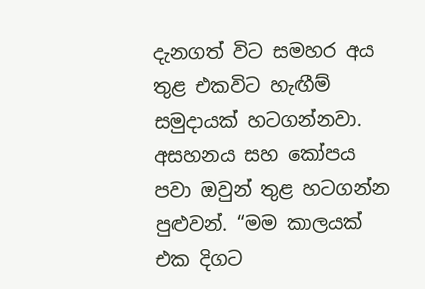දැනගත් විට සමහර අය තුළ එකවිට හැඟීම් සමුදායක් හටගන්නවා. අසහනය සහ කෝපය පවා ඔවුන් තුළ හටගන්න පුළුවන්. “මම කාලයක් එක දිගට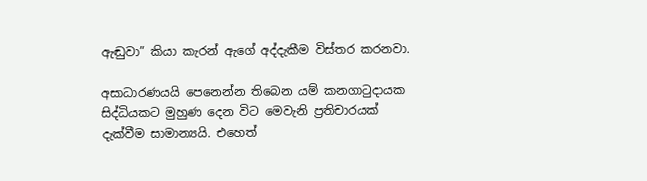ඇඬුවා” කියා කැරන් ඇගේ අද්දැකීම විස්තර කරනවා.

අසාධාරණයයි පෙනෙන්න තිබෙන යම් කනගාටුදායක සිද්ධියකට මුහුණ දෙන විට මෙවැනි ප්‍රතිචාරයක් දැක්වීම සාමාන්‍යයි. එහෙත්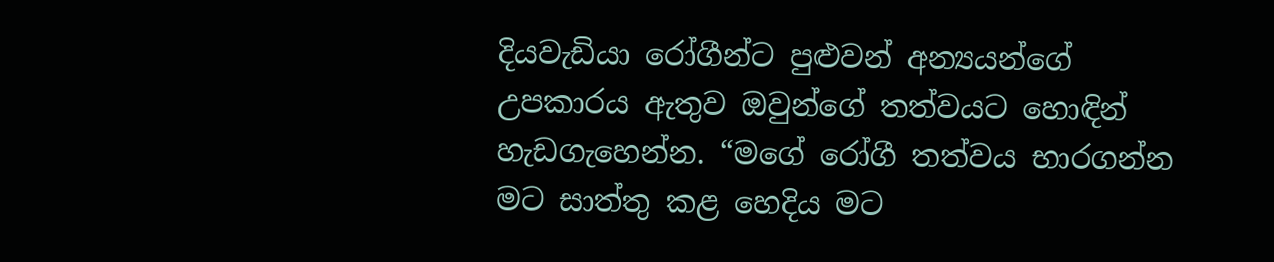දියවැඩියා රෝගීන්ට පුළුවන් අන්‍යයන්ගේ උපකාරය ඇතුව ඔවුන්ගේ තත්වයට හොඳින් හැඩගැහෙන්න. “මගේ රෝගී තත්වය භාරගන්න මට සාත්තු කළ හෙදිය මට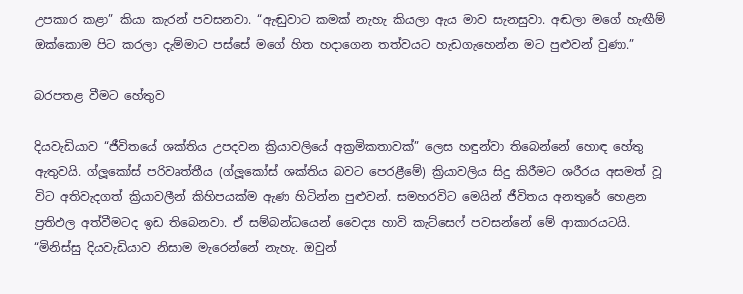උපකාර කළා” කියා කැරන් පවසනවා. “ඇඬුවාට කමක් නැහැ කියලා ඇය මාව සැනසුවා. අඬලා මගේ හැඟීම් ඔක්කොම පිට කරලා දැම්මාට පස්සේ මගේ හිත හදාගෙන තත්වයට හැඩගැහෙන්න මට පුළුවන් වුණා.”

බරපතළ වීමට හේතුව

දියවැඩියාව “ජීවිතයේ ශක්තිය උපදවන ක්‍රියාවලියේ අක්‍රමිකතාවක්” ලෙස හඳුන්වා තිබෙන්නේ හොඳ හේතු ඇතුවයි. ග්ලූකෝස් පරිවෘත්තීය (ග්ලූකෝස් ශක්තිය බවට පෙරළීමේ) ක්‍රියාවලිය සිදු කිරීමට ශරීරය අසමත් වූ විට අතිවැදගත් ක්‍රියාවලීන් කිහිපයක්ම ඇණ හිටින්න පුළුවන්. සමහරවිට මෙයින් ජීවිතය අනතුරේ හෙළන ප්‍රතිඵල අත්වීමටද ඉඩ තිබෙනවා. ඒ සම්බන්ධයෙන් වෛද්‍ය හාවි කැට්සෙෆ් පවසන්නේ මේ ආකාරයටයි. “මිනිස්සු දියවැඩියාව නිසාම මැරෙන්නේ නැහැ. ඔවුන්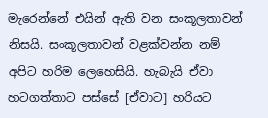මැරෙන්නේ එයින් ඇති වන සංකූලතාවන් නිසයි. සංකූලතාවන් වළක්වන්න නම් අපිට හරිම ලෙහෙසියි. හැබැයි ඒවා හටගත්තාට පස්සේ [ඒවාට] හරියට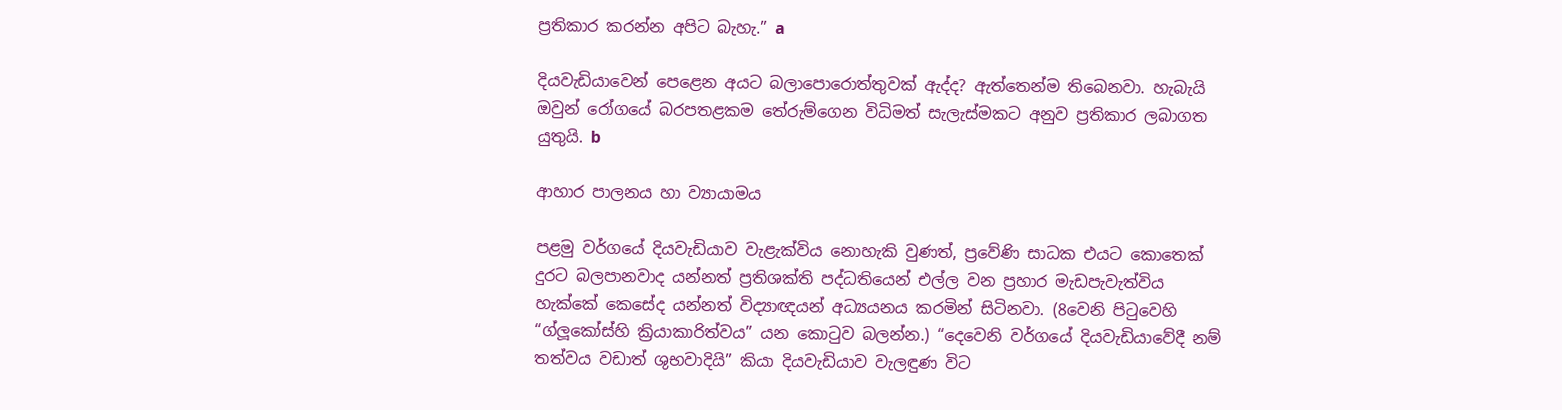ප්‍රතිකාර කරන්න අපිට බැහැ.” a

දියවැඩියාවෙන් පෙළෙන අයට බලාපොරොත්තුවක් ඇද්ද? ඇත්තෙන්ම තිබෙනවා. හැබැයි ඔවුන් රෝගයේ බරපතළකම තේරුම්ගෙන විධිමත් සැලැස්මකට අනුව ප්‍රතිකාර ලබාගත යුතුයි. b

ආහාර පාලනය හා ව්‍යායාමය

පළමු වර්ගයේ දියවැඩියාව වැළැක්විය නොහැකි වුණත්, ප්‍රවේණි සාධක එයට කොතෙක් දුරට බලපානවාද යන්නත් ප්‍රතිශක්ති පද්ධතියෙන් එල්ල වන ප්‍රහාර මැඩපැවැත්විය හැක්කේ කෙසේද යන්නත් විද්‍යාඥයන් අධ්‍යයනය කරමින් සිටිනවා. (8වෙනි පිටුවෙහි “ග්ලූකෝස්හි ක්‍රියාකාරිත්වය” යන කොටුව බලන්න.) “දෙවෙනි වර්ගයේ දියවැඩියාවේදී නම් තත්වය වඩාත් ශුභවාදියි” කියා දියවැඩියාව වැලඳුණ විට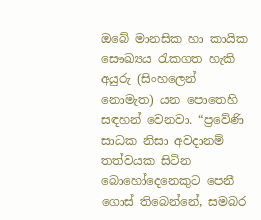ඔබේ මානසික හා කායික සෞඛ්‍යය රැකගත හැකි අයුරු (සිංහලෙන් නොමැත) යන පොතෙහි සඳහන් වෙනවා. “ප්‍රවේණි සාධක නිසා අවදානම් තත්වයක සිටින බොහෝදෙනෙකුට පෙනී ගොස් තිබෙන්නේ, සමබර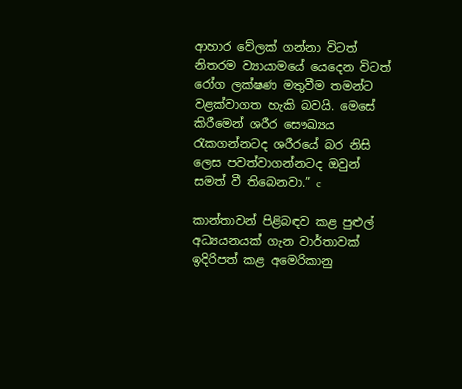ආහාර වේලක් ගන්නා විටත් නිතරම ව්‍යායාමයේ යෙදෙන විටත් රෝග ලක්ෂණ මතුවීම තමන්ට වළක්වාගත හැකි බවයි. මෙසේ කිරීමෙන් ශරීර සෞඛ්‍යය රැකගන්නටද ශරීරයේ බර නිසි ලෙස පවත්වාගන්නටද ඔවුන් සමත් වී තිබෙනවා.” c

කාන්තාවන් පිළිබඳව කළ පුළුල් අධ්‍යයනයක් ගැන වාර්තාවක් ඉදිරිපත් කළ අමෙරිකානු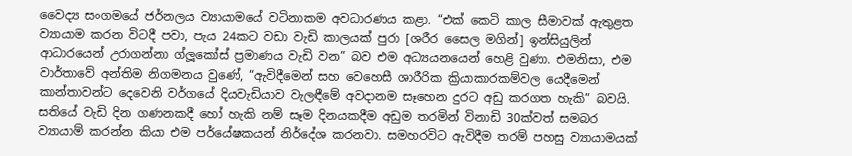වෛද්‍ය සංගමයේ ජර්නලය ව්‍යායාමයේ වටිනාකම අවධාරණය කළා. “එක් කෙටි කාල සීමාවක් ඇතුළත ව්‍යායාම කරන විටදී පවා, පැය 24කට වඩා වැඩි කාලයක් පුරා [ශරීර සෛල මගින්] ඉන්සියුලින් ආධාරයෙන් උරාගන්නා ග්ලූකෝස් ප්‍රමාණය වැඩි වන” බව එම අධ්‍යයනයෙන් හෙළි වුණා. එමනිසා, එම වාර්තාවේ අන්තිම නිගමනය වුණේ, “ඇවිදීමෙන් සහ වෙහෙසී ශාරීරික ක්‍රියාකාරකම්වල යෙදීමෙන් කාන්තාවන්ට දෙවෙනි වර්ගයේ දියවැඩියාව වැලඳීමේ අවදානම සෑහෙන දුරට අඩු කරගත හැකි” බවයි. සතියේ වැඩි දින ගණනකදී හෝ හැකි නම් සෑම දිනයකදීම අඩුම තරමින් විනාඩි 30ක්වත් සමබර ව්‍යායාම් කරන්න කියා එම පර්යේෂකයන් නිර්දේශ කරනවා. සමහරවිට ඇවිදීම තරම් පහසු ව්‍යායාමයක්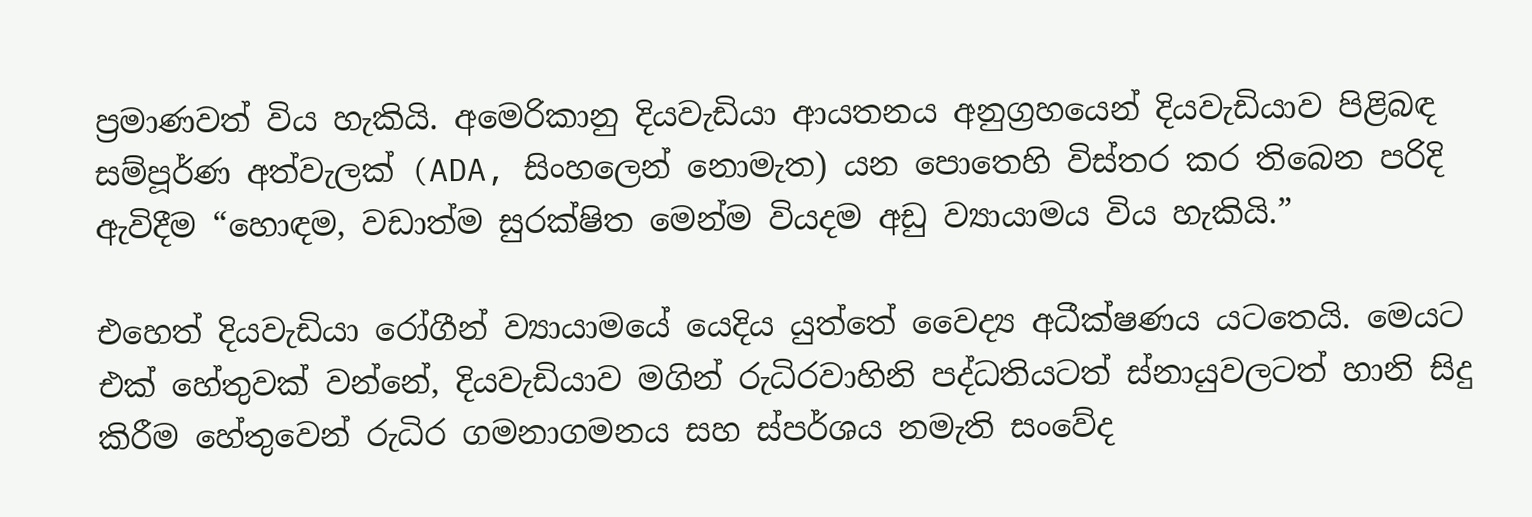ප්‍රමාණවත් විය හැකියි. අමෙරිකානු දියවැඩියා ආයතනය අනුග්‍රහයෙන් දියවැඩියාව පිළිබඳ සම්පූර්ණ අත්වැලක් (ADA, සිංහලෙන් නොමැත) යන පොතෙහි විස්තර කර තිබෙන පරිදි ඇවිදීම “හොඳම, වඩාත්ම සුරක්ෂිත මෙන්ම වියදම අඩු ව්‍යායාමය විය හැකියි.”

එහෙත් දියවැඩියා රෝගීන් ව්‍යායාමයේ යෙදිය යුත්තේ වෛද්‍ය අධීක්ෂණය යටතෙයි. මෙයට එක් හේතුවක් වන්නේ, දියවැඩියාව මගින් රුධිරවාහිනි පද්ධතියටත් ස්නායුවලටත් හානි සිදු කිරීම හේතුවෙන් රුධිර ගමනාගමනය සහ ස්පර්ශය නමැති සංවේද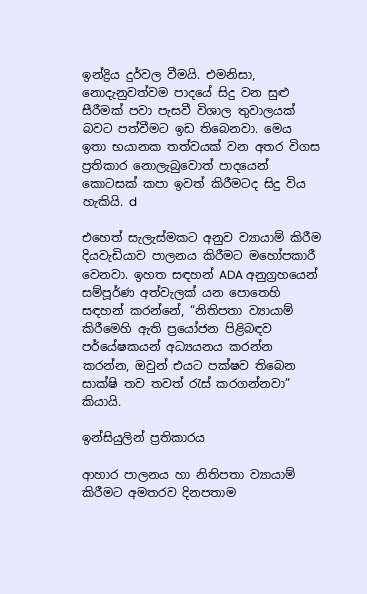ඉන්ද්‍රිය දුර්වල වීමයි. එමනිසා, නොදැනුවත්වම පාදයේ සිදු වන සුළු සීරීමක් පවා පැසවී විශාල තුවාලයක් බවට පත්වීමට ඉඩ තිබෙනවා. මෙය ඉතා භයානක තත්වයක් වන අතර විගස ප්‍රතිකාර නොලැබුවොත් පාදයෙන් කොටසක් කපා ඉවත් කිරීමටද සිදු විය හැකියි. d

එහෙත් සැලැස්මකට අනුව ව්‍යායාම් කිරීම දියවැඩියාව පාලනය කිරීමට මහෝපකාරී වෙනවා. ඉහත සඳහන් ADA අනුග්‍රහයෙන් සම්පූර්ණ අත්වැලක් යන පොතෙහි සඳහන් කරන්නේ, “නිතිපතා ව්‍යායාම් කිරීමෙහි ඇති ප්‍රයෝජන පිළිබඳව පර්යේෂකයන් අධ්‍යයනය කරන්න කරන්න, ඔවුන් එයට පක්ෂව තිබෙන සාක්ෂි තව තවත් රැස් කරගන්නවා” කියායි.

ඉන්සියුලින් ප්‍රතිකාරය

ආහාර පාලනය හා නිතිපතා ව්‍යායාම් කිරීමට අමතරව දිනපතාම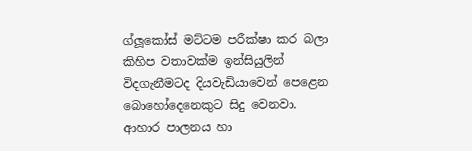ග්ලූකෝස් මට්ටම පරීක්ෂා කර බලා කිහිප වතාවක්ම ඉන්සියුලින් විදගැනීමටද දියවැඩියාවෙන් පෙළෙන බොහෝදෙනෙකුට සිදු වෙනවා. ආහාර පාලනය හා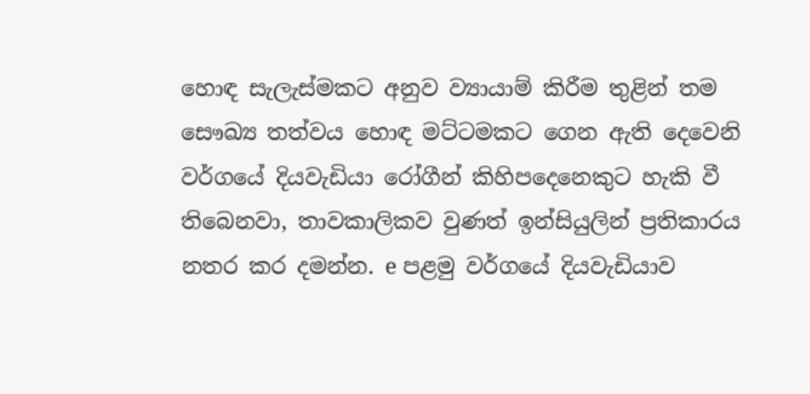හොඳ සැලැස්මකට අනුව ව්‍යායාම් කිරීම තුළින් තම සෞඛ්‍ය තත්වය හොඳ මට්ටමකට ගෙන ඇති දෙවෙනි වර්ගයේ දියවැඩියා රෝගීන් කිහිපදෙනෙකුට හැකි වී තිබෙනවා, තාවකාලිකව වුණත් ඉන්සියුලින් ප්‍රතිකාරය නතර කර දමන්න. e පළමු වර්ගයේ දියවැඩියාව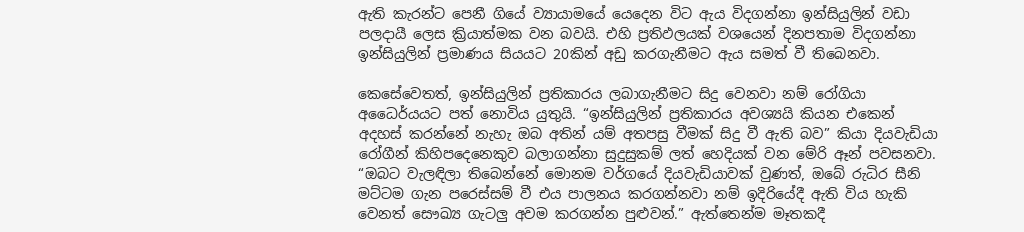ඇති කැරන්ට පෙනී ගියේ ව්‍යායාමයේ යෙදෙන විට ඇය විදගන්නා ඉන්සියුලින් වඩා පලදායී ලෙස ක්‍රියාත්මක වන බවයි. එහි ප්‍රතිඵලයක් වශයෙන් දිනපතාම විදගන්නා ඉන්සියුලින් ප්‍රමාණය සියයට 20කින් අඩු කරගැනීමට ඇය සමත් වී තිබෙනවා.

කෙසේවෙතත්, ඉන්සියුලින් ප්‍රතිකාරය ලබාගැනීමට සිදු වෙනවා නම් රෝගියා අධෛර්යයට පත් නොවිය යුතුයි. “ඉන්සියුලින් ප්‍රතිකාරය අවශ්‍යයි කියන එකෙන් අදහස් කරන්නේ නැහැ ඔබ අතින් යම් අතපසු වීමක් සිදු වී ඇති බව” කියා දියවැඩියා රෝගීන් කිහිපදෙනෙකුව බලාගන්නා සුදුසුකම් ලත් හෙදියක් වන මේරි ඈන් පවසනවා. “ඔබට වැලඳිලා තිබෙන්නේ මොනම වර්ගයේ දියවැඩියාවක් වුණත්, ඔබේ රුධිර සීනි මට්ටම ගැන පරෙස්සම් වී එය පාලනය කරගන්නවා නම් ඉදිරියේදී ඇති විය හැකි වෙනත් සෞඛ්‍ය ගැටලු අවම කරගන්න පුළුවන්.” ඇත්තෙන්ම මෑතකදී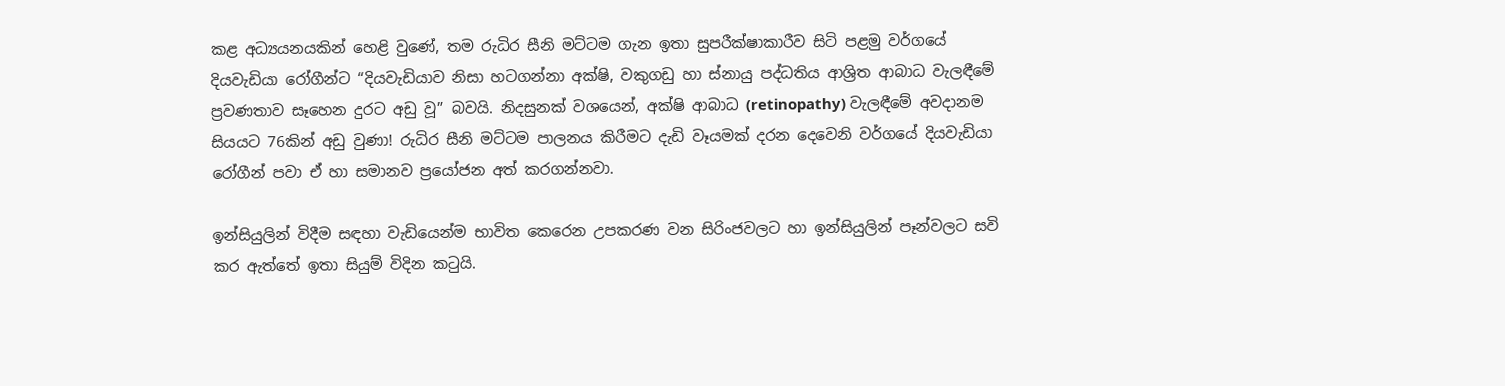කළ අධ්‍යයනයකින් හෙළි වුණේ, තම රුධිර සීනි මට්ටම ගැන ඉතා සුපරීක්ෂාකාරීව සිටි පළමු වර්ගයේ දියවැඩියා රෝගීන්ට “දියවැඩියාව නිසා හටගන්නා අක්ෂි, වකුගඩු හා ස්නායු පද්ධතිය ආශ්‍රිත ආබාධ වැලඳීමේ ප්‍රවණතාව සෑහෙන දුරට අඩු වූ” බවයි. නිදසුනක් වශයෙන්, අක්ෂි ආබාධ (retinopathy) වැලඳීමේ අවදානම සියයට 76කින් අඩු වුණා! රුධිර සීනි මට්ටම පාලනය කිරීමට දැඩි වෑයමක් දරන දෙවෙනි වර්ගයේ දියවැඩියා රෝගීන් පවා ඒ හා සමානව ප්‍රයෝජන අත් කරගන්නවා.

ඉන්සියුලින් විදීම සඳහා වැඩියෙන්ම භාවිත කෙරෙන උපකරණ වන සිරිංජවලට හා ඉන්සියුලින් පෑන්වලට සවි කර ඇත්තේ ඉතා සියුම් විදින කටුයි.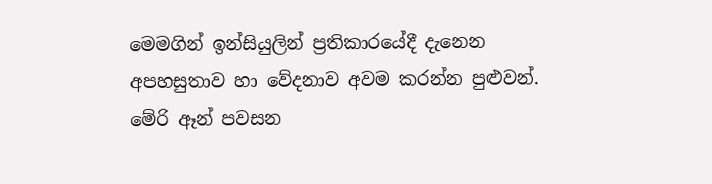මෙමගින් ඉන්සියුලින් ප්‍රතිකාරයේදී දැනෙන අපහසුතාව හා වේදනාව අවම කරන්න පුළුවන්. මේරි ඈන් පවසන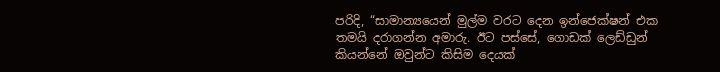පරිදි, “සාමාන්‍යයෙන් මුල්ම වරට දෙන ඉන්ජෙක්ෂන් එක තමයි දරාගන්න අමාරු. ඊට පස්සේ, ගොඩක් ලෙඩ්ඩුන් කියන්නේ ඔවුන්ට කිසිම දෙයක්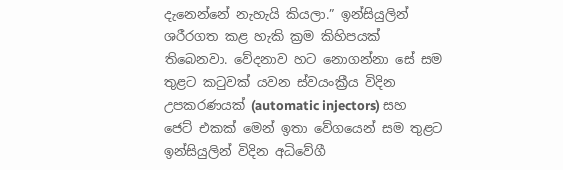දැනෙන්නේ නැහැයි කියලා.” ඉන්සියුලින් ශරීරගත කළ හැකි ක්‍රම කිහිපයක් තිබෙනවා. වේදනාව හට නොගන්නා සේ සම තුළට කටුවක් යවන ස්වයංක්‍රීය විදින උපකරණයක් (automatic injectors) සහ ජෙට් එකක් මෙන් ඉතා වේගයෙන් සම තුළට ඉන්සියුලින් විදින අධිවේගී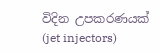විදින උපකරණයක් (jet injectors)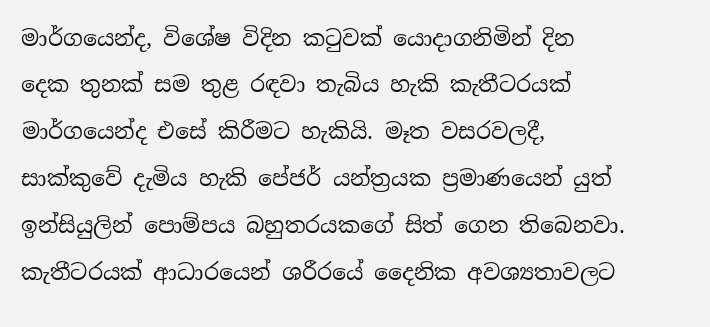මාර්ගයෙන්ද, විශේෂ විදින කටුවක් යොදාගනිමින් දින දෙක තුනක් සම තුළ රඳවා තැබිය හැකි කැතීටරයක් මාර්ගයෙන්ද එසේ කිරීමට හැකියි. මෑත වසරවලදී, සාක්කුවේ දැමිය හැකි පේජර් යන්ත්‍රයක ප්‍රමාණයෙන් යුත් ඉන්සියුලින් පොම්පය බහුතරයකගේ සිත් ගෙන තිබෙනවා. කැතීටරයක් ආධාරයෙන් ශරීරයේ දෛනික අවශ්‍යතාවලට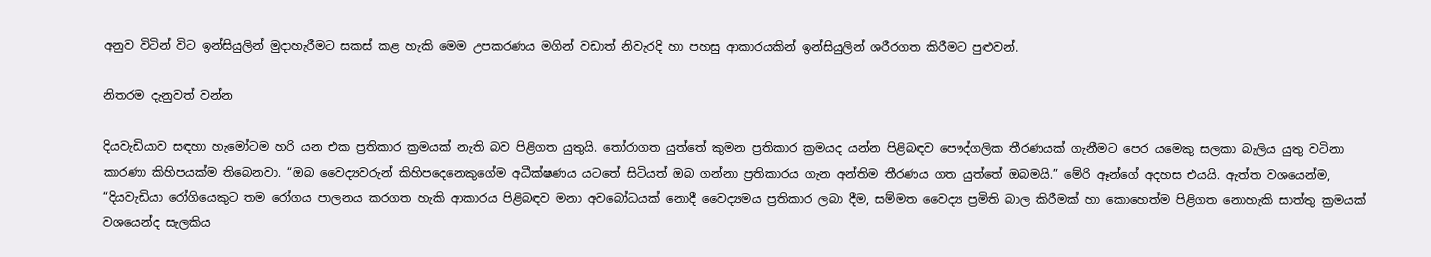අනුව විටින් විට ඉන්සියුලින් මුදාහැරීමට සකස් කළ හැකි මෙම උපකරණය මගින් වඩාත් නිවැරදි හා පහසු ආකාරයකින් ඉන්සියුලින් ශරීරගත කිරීමට පුළුවන්.

නිතරම දැනුවත් වන්න

දියවැඩියාව සඳහා හැමෝටම හරි යන එක ප්‍රතිකාර ක්‍රමයක් නැති බව පිළිගත යුතුයි. තෝරාගත යුත්තේ කුමන ප්‍රතිකාර ක්‍රමයද යන්න පිළිබඳව පෞද්ගලික තීරණයක් ගැනීමට පෙර යමෙකු සලකා බැලිය යුතු වටිනා කාරණා කිහිපයක්ම තිබෙනවා. “ඔබ වෛද්‍යවරුන් කිහිපදෙනෙකුගේම අධීක්ෂණය යටතේ සිටියත් ඔබ ගන්නා ප්‍රතිකාරය ගැන අන්තිම තීරණය ගත යුත්තේ ඔබමයි.” මේරි ඈන්ගේ අදහස එයයි. ඇත්ත වශයෙන්ම, “දියවැඩියා රෝගියෙකුට තම රෝගය පාලනය කරගත හැකි ආකාරය පිළිබඳව මනා අවබෝධයක් නොදී වෛද්‍යමය ප්‍රතිකාර ලබා දීම, සම්මත වෛද්‍ය ප්‍රමිති බාල කිරීමක් හා කොහෙත්ම පිළිගත නොහැකි සාත්තු ක්‍රමයක් වශයෙන්ද සැලකිය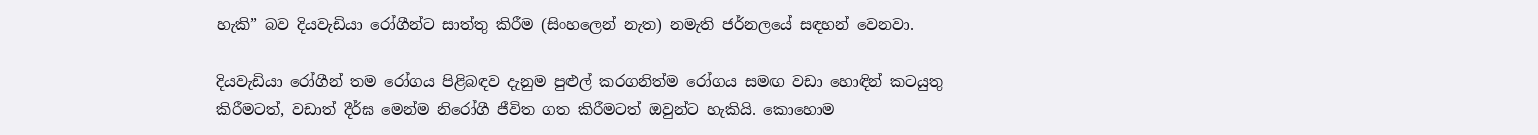හැකි” බව දියවැඩියා රෝගීන්ට සාත්තු කිරීම (සිංහලෙන් නැත) නමැති ජර්නලයේ සඳහන් වෙනවා.

දියවැඩියා රෝගීන් තම රෝගය පිළිබඳව දැනුම පුළුල් කරගනිත්ම රෝගය සමඟ වඩා හොඳින් කටයුතු කිරීමටත්, වඩාත් දීර්ඝ මෙන්ම නිරෝගී ජීවිත ගත කිරීමටත් ඔවුන්ට හැකියි. කොහොම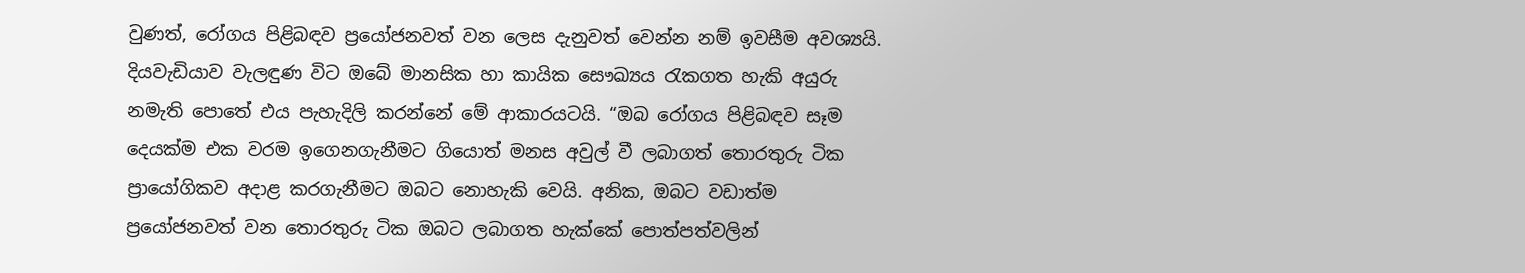වුණත්, රෝගය පිළිබඳව ප්‍රයෝජනවත් වන ලෙස දැනුවත් වෙන්න නම් ඉවසීම අවශ්‍යයි. දියවැඩියාව වැලඳුණ විට ඔබේ මානසික හා කායික සෞඛ්‍යය රැකගත හැකි අයුරු නමැති පොතේ එය පැහැදිලි කරන්නේ මේ ආකාරයටයි. “ඔබ රෝගය පිළිබඳව සෑම දෙයක්ම එක වරම ඉගෙනගැනීමට ගියොත් මනස අවුල් වී ලබාගත් තොරතුරු ටික ප්‍රායෝගිකව අදාළ කරගැනීමට ඔබට නොහැකි වෙයි. අනික, ඔබට වඩාත්ම ප්‍රයෝජනවත් වන තොරතුරු ටික ඔබට ලබාගත හැක්කේ පොත්පත්වලින්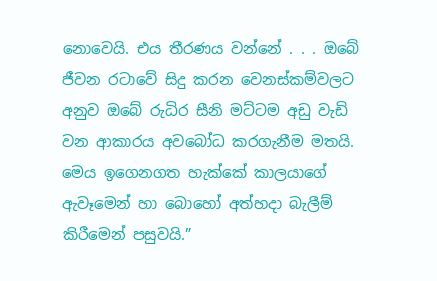නොවෙයි. එය තීරණය වන්නේ . . . ඔබේ ජීවන රටාවේ සිදු කරන වෙනස්කම්වලට අනුව ඔබේ රුධිර සීනි මට්ටම අඩු වැඩි වන ආකාරය අවබෝධ කරගැනීම මතයි. මෙය ඉගෙනගත හැක්කේ කාලයාගේ ඇවෑමෙන් හා බොහෝ අත්හදා බැලීම් කිරීමෙන් පසුවයි.”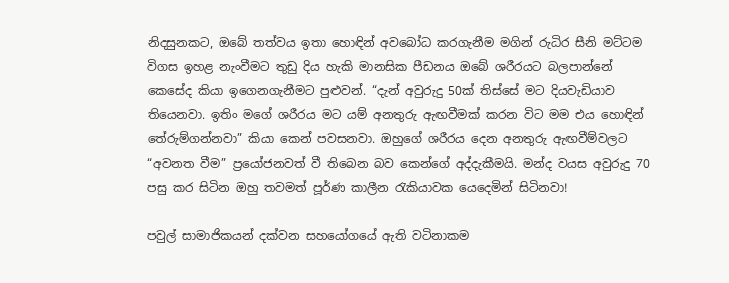නිදසුනකට, ඔබේ තත්වය ඉතා හොඳින් අවබෝධ කරගැනීම මගින් රුධිර සීනි මට්ටම විගස ඉහළ නැංවීමට තුඩු දිය හැකි මානසික පීඩනය ඔබේ ශරීරයට බලපාන්නේ කෙසේද කියා ඉගෙනගැනීමට පුළුවන්. “දැන් අවුරුදු 50ක් තිස්සේ මට දියවැඩියාව තියෙනවා. ඉතිං මගේ ශරීරය මට යම් අනතුරු ඇඟවීමක් කරන විට මම එය හොඳින් තේරුම්ගන්නවා” කියා කෙන් පවසනවා. ඔහුගේ ශරීරය දෙන අනතුරු ඇඟවීම්වලට “අවනත වීම” ප්‍රයෝජනවත් වී තිබෙන බව කෙන්ගේ අද්දැකීමයි. මන්ද වයස අවුරුදු 70 පසු කර සිටින ඔහු තවමත් පූර්ණ කාලීන රැකියාවක යෙදෙමින් සිටිනවා!

පවුල් සාමාජිකයන් දක්වන සහයෝගයේ ඇති වටිනාකම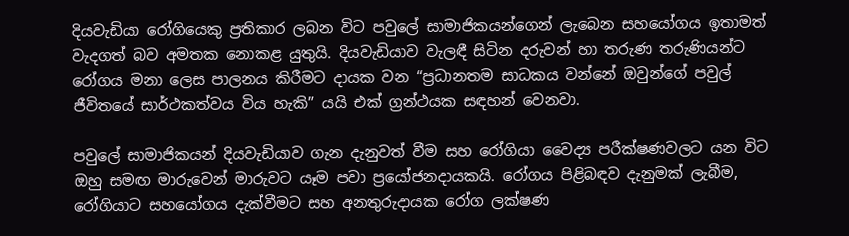දියවැඩියා රෝගියෙකු ප්‍රතිකාර ලබන විට පවුලේ සාමාජිකයන්ගෙන් ලැබෙන සහයෝගය ඉතාමත් වැදගත් බව අමතක නොකළ යුතුයි. දියවැඩියාව වැලඳී සිටින දරුවන් හා තරුණ තරුණියන්ට රෝගය මනා ලෙස පාලනය කිරීමට දායක වන “ප්‍රධානතම සාධකය වන්නේ ඔවුන්ගේ පවුල් ජීවිතයේ සාර්ථකත්වය විය හැකි” යයි එක් ග්‍රන්ථයක සඳහන් වෙනවා.

පවුලේ සාමාජිකයන් දියවැඩියාව ගැන දැනුවත් වීම සහ රෝගියා වෛද්‍ය පරීක්ෂණවලට යන විට ඔහු සමඟ මාරුවෙන් මාරුවට යෑම පවා ප්‍රයෝජනදායකයි. රෝගය පිළිබඳව දැනුමක් ලැබීම, රෝගියාට සහයෝගය දැක්වීමට සහ අනතුරුදායක රෝග ලක්ෂණ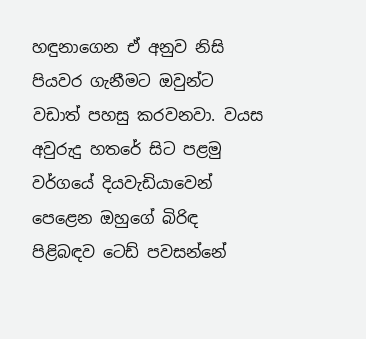හඳුනාගෙන ඒ අනුව නිසි පියවර ගැනීමට ඔවුන්ට වඩාත් පහසු කරවනවා. වයස අවුරුදු හතරේ සිට පළමු වර්ගයේ දියවැඩියාවෙන් පෙළෙන ඔහුගේ බිරිඳ පිළිබඳව ටෙඩ් පවසන්නේ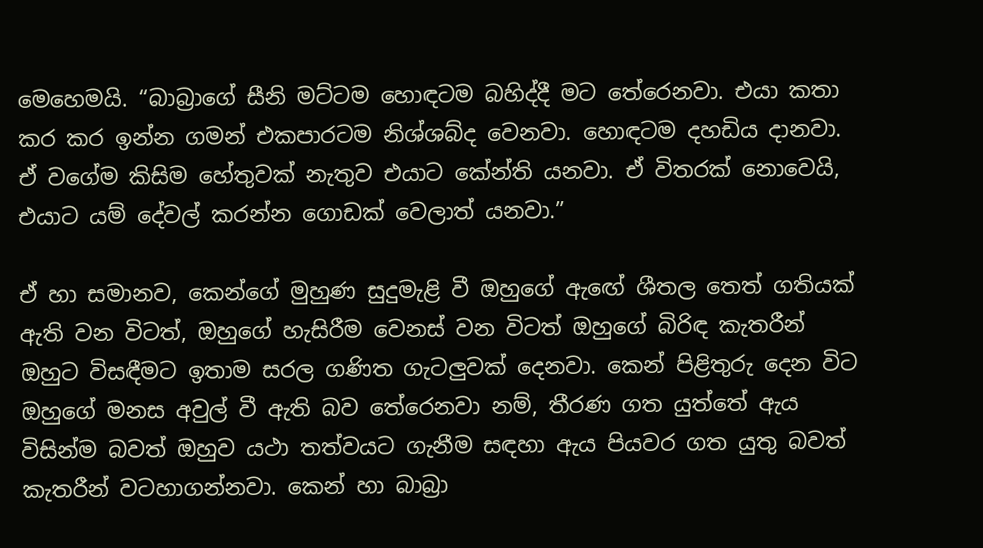මෙහෙමයි. “බාබ්‍රාගේ සීනි මට්ටම හොඳටම බහිද්දී මට තේරෙනවා. එයා කතා කර කර ඉන්න ගමන් එකපාරටම නිශ්ශබ්ද වෙනවා. හොඳටම දහඩිය දානවා. ඒ වගේම කිසිම හේතුවක් නැතුව එයාට කේන්ති යනවා. ඒ විතරක් නොවෙයි, එයාට යම් දේවල් කරන්න ගොඩක් වෙලාත් යනවා.”

ඒ හා සමානව, කෙන්ගේ මුහුණ සුදුමැළි වී ඔහුගේ ඇඟේ ශීතල තෙත් ගතියක් ඇති වන විටත්, ඔහුගේ හැසිරීම වෙනස් වන විටත් ඔහුගේ බිරිඳ කැතරීන් ඔහුට විසඳීමට ඉතාම සරල ගණිත ගැටලුවක් දෙනවා. කෙන් පිළිතුරු දෙන විට ඔහුගේ මනස අවුල් වී ඇති බව තේරෙනවා නම්, තීරණ ගත යුත්තේ ඇය විසින්ම බවත් ඔහුව යථා තත්වයට ගැනීම සඳහා ඇය පියවර ගත යුතු බවත් කැතරීන් වටහාගන්නවා. කෙන් හා බාබ්‍රා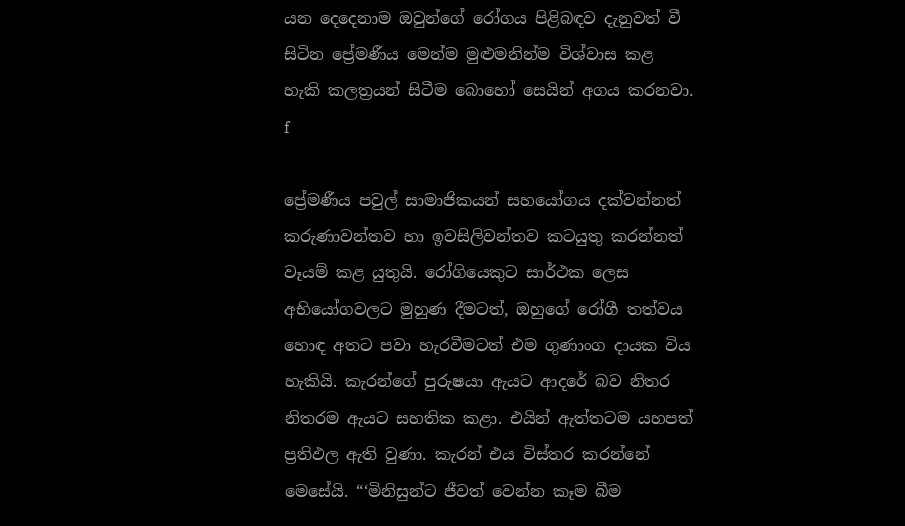යන දෙදෙනාම ඔවුන්ගේ රෝගය පිළිබඳව දැනුවත් වී සිටින ප්‍රේමණීය මෙන්ම මුළුමනින්ම විශ්වාස කළ හැකි කලත්‍රයන් සිටීම බොහෝ සෙයින් අගය කරනවා. f

ප්‍රේමණීය පවුල් සාමාජිකයන් සහයෝගය දක්වන්නත් කරුණාවන්තව හා ඉවසිලිවන්තව කටයුතු කරන්නත් වෑයම් කළ යුතුයි. රෝගියෙකුට සාර්ථක ලෙස අභියෝගවලට මුහුණ දීමටත්, ඔහුගේ රෝගී තත්වය හොඳ අතට පවා හැරවීමටත් එම ගුණාංග දායක විය හැකියි. කැරන්ගේ පුරුෂයා ඇයට ආදරේ බව නිතර නිතරම ඇයට සහතික කළා. එයින් ඇත්තටම යහපත් ප්‍රතිඵල ඇති වුණා. කැරන් එය විස්තර කරන්නේ මෙසේයි. “‘මිනිසුන්ට ජීවත් වෙන්න කෑම බීම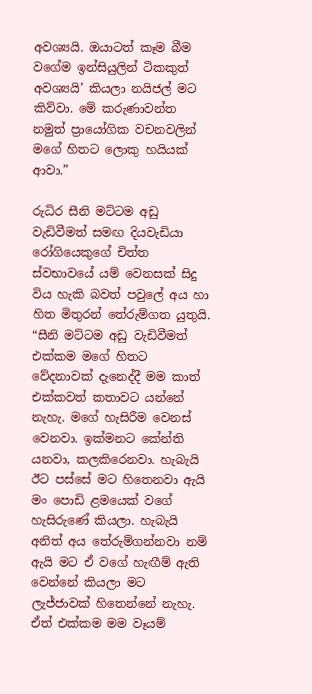අවශ්‍යයි. ඔයාටත් කෑම බීම වගේම ඉන්සියුලින් ටිකකුත් අවශ්‍යයි’ කියලා නයිජල් මට කිව්වා. මේ කරුණාවන්ත නමුත් ප්‍රායෝගික වචනවලින් මගේ හිතට ලොකු හයියක් ආවා.”

රුධිර සීනි මට්ටම අඩු වැඩිවීමත් සමඟ දියවැඩියා රෝගියෙකුගේ චිත්ත ස්වභාවයේ යම් වෙනසක් සිදු විය හැකි බවත් පවුලේ අය හා හිත මිතුරන් තේරුම්ගත යුතුයි. “සීනි මට්ටම අඩු වැඩිවීමත් එක්කම මගේ හිතට වේදනාවක් දැනෙද්දී මම කාත් එක්කවත් කතාවට යන්නේ නැහැ. මගේ හැසිරීම වෙනස් වෙනවා. ඉක්මනට කේන්ති යනවා, කලකිරෙනවා. හැබැයි ඊට පස්සේ මට හිතෙනවා ඇයි මං පොඩි ළමයෙක් වගේ හැසිරුණේ කියලා. හැබැයි අනිත් අය තේරුම්ගන්නවා නම් ඇයි මට ඒ වගේ හැඟීම් ඇති වෙන්නේ කියලා මට ලැජ්ජාවක් හිතෙන්නේ නැහැ. ඒත් එක්කම මම වෑයම්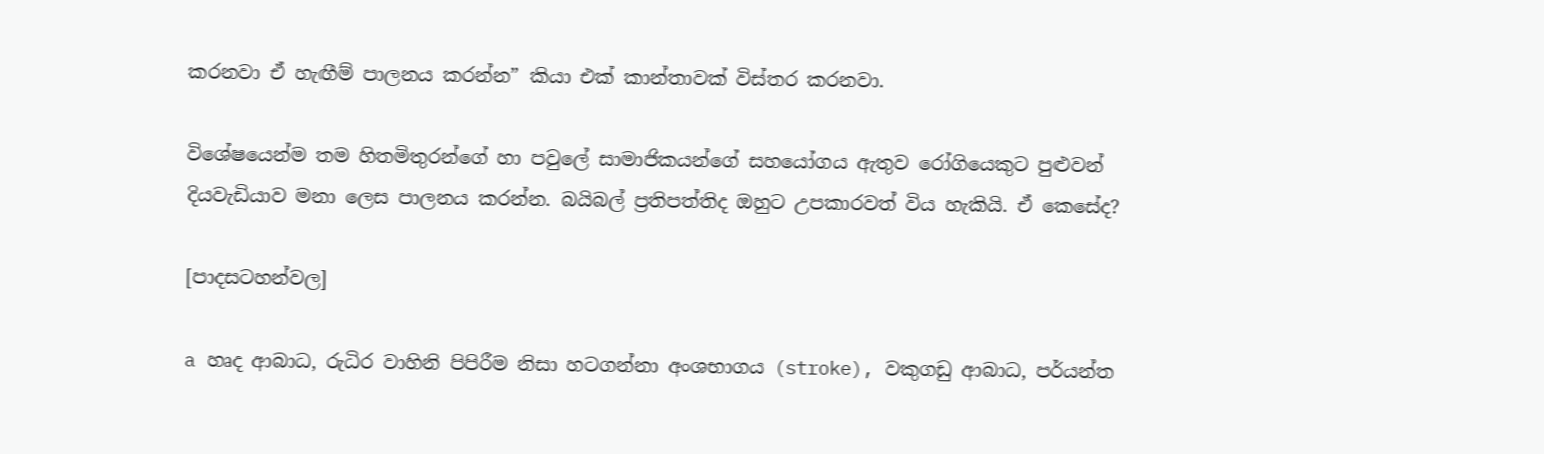කරනවා ඒ හැඟීම් පාලනය කරන්න” කියා එක් කාන්තාවක් විස්තර කරනවා.

විශේෂයෙන්ම තම හිතමිතුරන්ගේ හා පවුලේ සාමාජිකයන්ගේ සහයෝගය ඇතුව රෝගියෙකුට පුළුවන් දියවැඩියාව මනා ලෙස පාලනය කරන්න. බයිබල් ප්‍රතිපත්තිද ඔහුට උපකාරවත් විය හැකියි. ඒ කෙසේද?

[පාදසටහන්වල]

a හෘද ආබාධ, රුධිර වාහිනි පිපිරීම නිසා හටගන්නා අංශභාගය (stroke), වකුගඩු ආබාධ, පර්යන්ත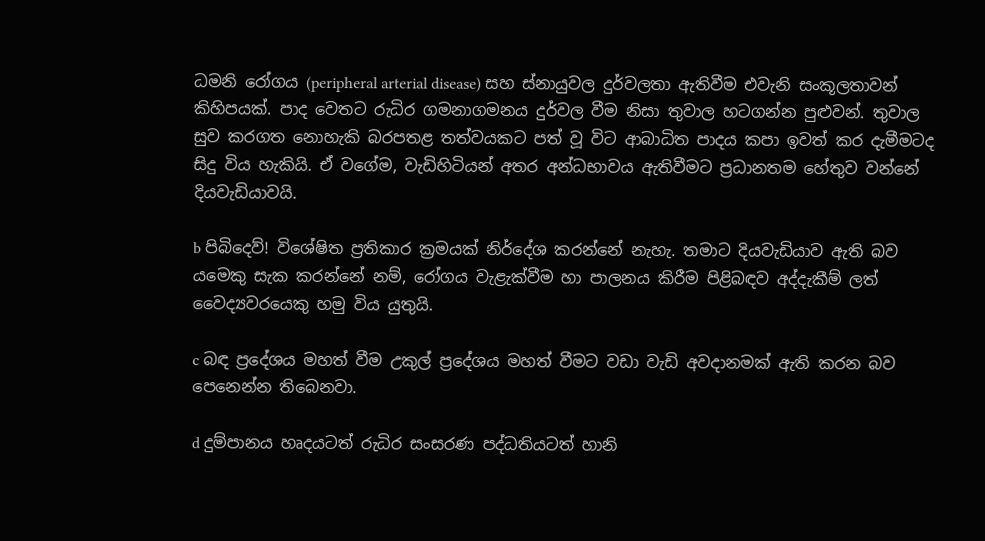ධමනි රෝගය (peripheral arterial disease) සහ ස්නායුවල දුර්වලතා ඇතිවීම එවැනි සංකූලතාවන් කිහිපයක්. පාද වෙතට රුධිර ගමනාගමනය දුර්වල වීම නිසා තුවාල හටගන්න පුළුවන්. තුවාල සුව කරගත නොහැකි බරපතළ තත්වයකට පත් වූ විට ආබාධිත පාදය කපා ඉවත් කර දැමීමටද සිදු විය හැකියි. ඒ වගේම, වැඩිහිටියන් අතර අන්ධභාවය ඇතිවීමට ප්‍රධානතම හේතුව වන්නේ දියවැඩියාවයි.

b පිබිදෙව්! විශේෂිත ප්‍රතිකාර ක්‍රමයක් නිර්දේශ කරන්නේ නැහැ. තමාට දියවැඩියාව ඇති බව යමෙකු සැක කරන්නේ නම්, රෝගය වැළැක්වීම හා පාලනය කිරීම පිළිබඳව අද්දැකීම් ලත් වෛද්‍යවරයෙකු හමු විය යුතුයි.

c බඳ ප්‍රදේශය මහත් වීම උකුල් ප්‍රදේශය මහත් වීමට වඩා වැඩි අවදානමක් ඇති කරන බව පෙනෙන්න තිබෙනවා.

d දුම්පානය හෘදයටත් රුධිර සංසරණ පද්ධතියටත් හානි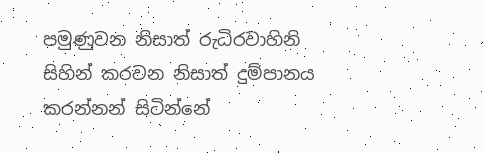පමුණුවන නිසාත් රුධිරවාහිනි සිහින් කරවන නිසාත් දුම්පානය කරන්නන් සිටින්නේ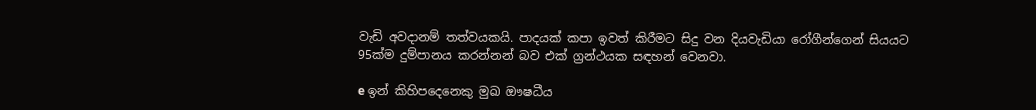වැඩි අවදානම් තත්වයකයි. පාදයක් කපා ඉවත් කිරීමට සිදු වන දියවැඩියා රෝගීන්ගෙන් සියයට 95ක්ම දුම්පානය කරන්නන් බව එක් ග්‍රන්ථයක සඳහන් වෙනවා.

e ඉන් කිහිපදෙනෙකු මුඛ ඖෂධීය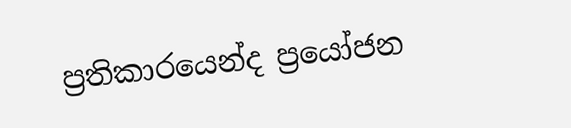ප්‍රතිකාරයෙන්ද ප්‍රයෝජන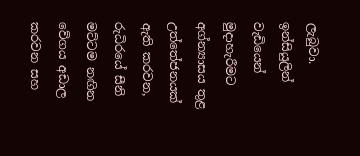ලැබුවා. ඉන්සියුලින් වැඩියෙන් මුදාහැරීමට අග්න්‍යාසය තුළ උත්තේජනයක් ඇති කරවන, රුධිරයේ සීනි මට්ටම නඟින වේගය අඩාල කරවන සහ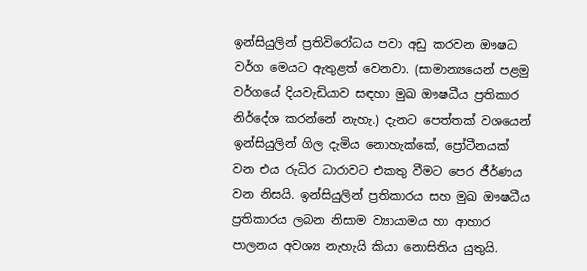ඉන්සියුලින් ප්‍රතිවිරෝධය පවා අඩු කරවන ඖෂධ වර්ග මෙයට ඇතුළත් වෙනවා. (සාමාන්‍යයෙන් පළමු වර්ගයේ දියවැඩියාව සඳහා මුඛ ඖෂධීය ප්‍රතිකාර නිර්දේශ කරන්නේ නැහැ.) දැනට පෙත්තක් වශයෙන් ඉන්සියුලින් ගිල දැමිය නොහැක්කේ, ප්‍රෝටීනයක් වන එය රුධිර ධාරාවට එකතු වීමට පෙර ජීර්ණය වන නිසයි. ඉන්සියුලින් ප්‍රතිකාරය සහ මුඛ ඖෂධීය ප්‍රතිකාරය ලබන නිසාම ව්‍යායාමය හා ආහාර පාලනය අවශ්‍ය නැහැයි කියා නොසිතිය යුතුයි.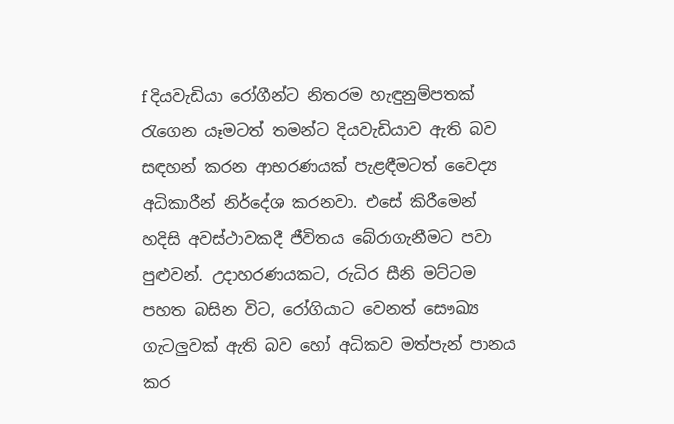f දියවැඩියා රෝගීන්ට නිතරම හැඳුනුම්පතක් රැගෙන යෑමටත් තමන්ට දියවැඩියාව ඇති බව සඳහන් කරන ආභරණයක් පැළඳීමටත් වෛද්‍ය අධිකාරීන් නිර්දේශ කරනවා. එසේ කිරීමෙන් හදිසි අවස්ථාවකදී ජීවිතය බේරාගැනීමට පවා පුළුවන්. උදාහරණයකට, රුධිර සීනි මට්ටම පහත බසින විට, රෝගියාට වෙනත් සෞඛ්‍ය ගැටලුවක් ඇති බව හෝ අධිකව මත්පැන් පානය කර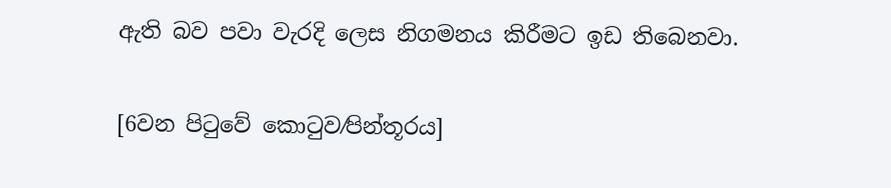ඇති බව පවා වැරදි ලෙස නිගමනය කිරීමට ඉඩ තිබෙනවා.

[6වන පිටුවේ කොටුව⁄පින්තූරය]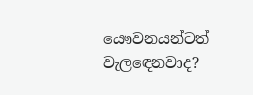යෞවනයන්ටත් වැලඳෙනවාද?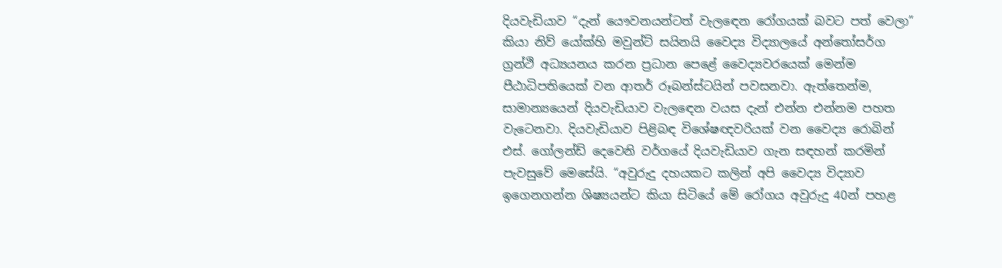දියවැඩියාව “දැන් යෞවනයන්ටත් වැලඳෙන රෝගයක් බවට පත් වෙලා” කියා නිව් යෝක්හි මවුන්ට් සයිනයි වෛද්‍ය විද්‍යාලයේ අන්තෝසර්ග ග්‍රන්ථි අධ්‍යයනය කරන ප්‍රධාන පෙළේ වෛද්‍යවරයෙක් මෙන්ම පීඨාධිපතියෙක් වන ආතර් රූබන්ස්ටයින් පවසනවා. ඇත්තෙන්ම, සාමාන්‍යයෙන් දියවැඩියාව වැලඳෙන වයස දැන් එන්න එන්නම පහත වැටෙනවා. දියවැඩියාව පිළිබඳ විශේෂඥවරියක් වන වෛද්‍ය රොබින් එස්. ගෝලන්ඩ් දෙවෙනි වර්ගයේ දියවැඩියාව ගැන සඳහන් කරමින් පැවසුවේ මෙසේයි. “අවුරුදු දහයකට කලින් අපි වෛද්‍ය විද්‍යාව ඉගෙනගන්න ශිෂ්‍යයන්ට කියා සිටියේ මේ රෝගය අවුරුදු 40න් පහළ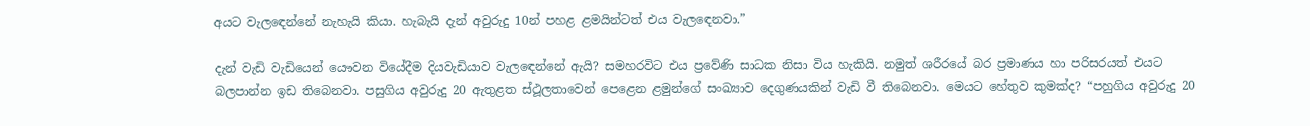අයට වැලඳෙන්නේ නැහැයි කියා. හැබැයි දැන් අවුරුදු 10න් පහළ ළමයින්ටත් එය වැලඳෙනවා.”

දැන් වැඩි වැඩියෙන් යෞවන වියේදීම දියවැඩියාව වැලඳෙන්නේ ඇයි? සමහරවිට එය ප්‍රවේණි සාධක නිසා විය හැකියි. නමුත් ශරීරයේ බර ප්‍රමාණය හා පරිසරයත් එයට බලපාන්න ඉඩ තිබෙනවා. පසුගිය අවුරුදු 20 ඇතුළත ස්ථූලතාවෙන් පෙළෙන ළමුන්ගේ සංඛ්‍යාව දෙගුණයකින් වැඩි වී තිබෙනවා. මෙයට හේතුව කුමක්ද? “පහුගිය අවුරුදු 20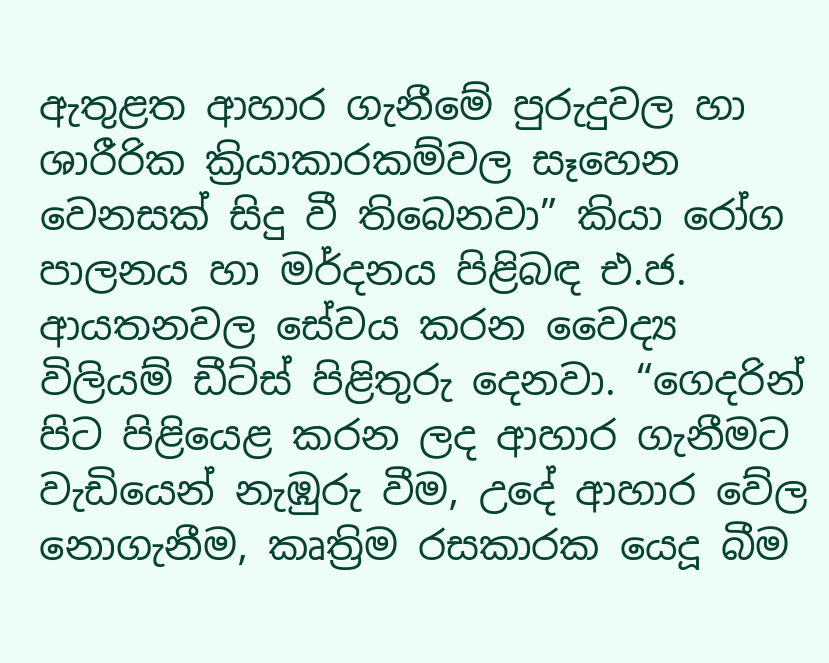ඇතුළත ආහාර ගැනීමේ පුරුදුවල හා ශාරීරික ක්‍රියාකාරකම්වල සෑහෙන වෙනසක් සිදු වී තිබෙනවා” කියා රෝග පාලනය හා මර්දනය පිළිබඳ එ.ජ. ආයතනවල සේවය කරන වෛද්‍ය විලියම් ඩීට්ස් පිළිතුරු දෙනවා. “ගෙදරින් පිට පිළියෙළ කරන ලද ආහාර ගැනීමට වැඩියෙන් නැඹුරු වීම, උදේ ආහාර වේල නොගැනීම, කෘත්‍රිම රසකාරක යෙදූ බීම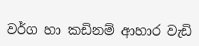වර්ග හා කඩිනම් ආහාර වැඩි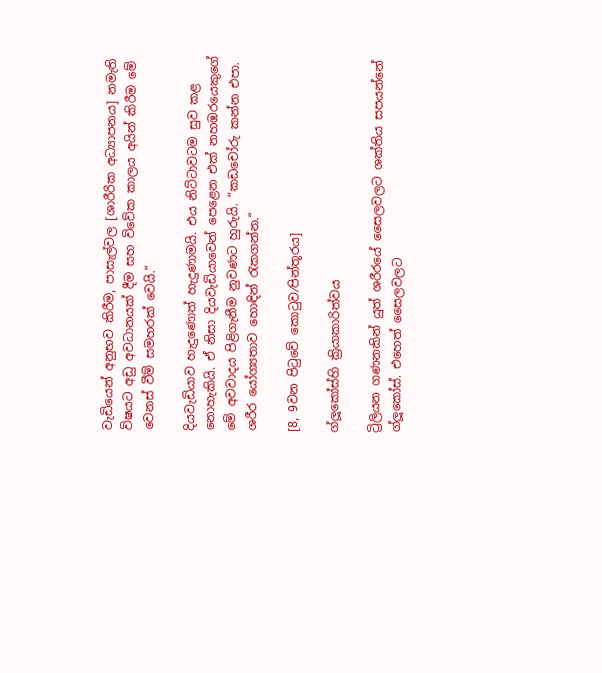වැඩියෙන් අනුභව කිරීම, පාසැල්වල [ශාරීරික අධ්‍යාපනය] නමැති විෂයට අඩු අවධානයක් දීම සහ විවේක කාලය අයින් කිරීම මේ වෙනස් වීම් සමහරක් වෙයි.”

දියවැඩියාව හැදුණොත් හැදුණාමයි. එය නිට්ටාවටම සුව කළ නොහැකියි. ඒ නිසා දියවැඩියාවෙන් පෙළෙන එක් නහඹරයෙකුගේ මේ අවවාදය පිළිගැනීම නුවණට හුරුයි. “කඩචෝරු කන්න එපා. ශරීර යෝග්‍යතාව හොඳින් රැකගන්න.”

[8, 9වන පිටුවේ කොටුව⁄පින්තූරය]

ග්ලූකෝස්හි ක්‍රියාකාරිත්වය

ට්‍රිලියන ගණනකින් යුත් ශරීරයේ සෛලවලට ශක්තිය සපයන්නේ ග්ලූකෝස්. එහෙත් සෛලවලට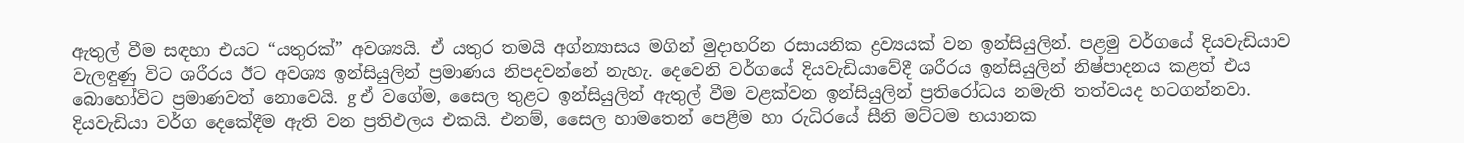ඇතුල් වීම සඳහා එයට “යතුරක්” අවශ්‍යයි. ඒ යතුර තමයි අග්න්‍යාසය මගින් මුදාහරින රසායනික ද්‍රව්‍යයක් වන ඉන්සියුලින්. පළමු වර්ගයේ දියවැඩියාව වැලඳුණු විට ශරීරය ඊට අවශ්‍ය ඉන්සියුලින් ප්‍රමාණය නිපදවන්නේ නැහැ. දෙවෙනි වර්ගයේ දියවැඩියාවේදී ශරීරය ඉන්සියුලින් නිෂ්පාදනය කළත් එය බොහෝවිට ප්‍රමාණවත් නොවෙයි. g ඒ වගේම, සෛල තුළට ඉන්සියුලින් ඇතුල් වීම වළක්වන ඉන්සියුලින් ප්‍රතිරෝධය නමැති තත්වයද හටගන්නවා. දියවැඩියා වර්ග දෙකේදීම ඇති වන ප්‍රතිඵලය එකයි. එනම්, සෛල හාමතෙන් පෙළීම හා රුධිරයේ සීනි මට්ටම භයානක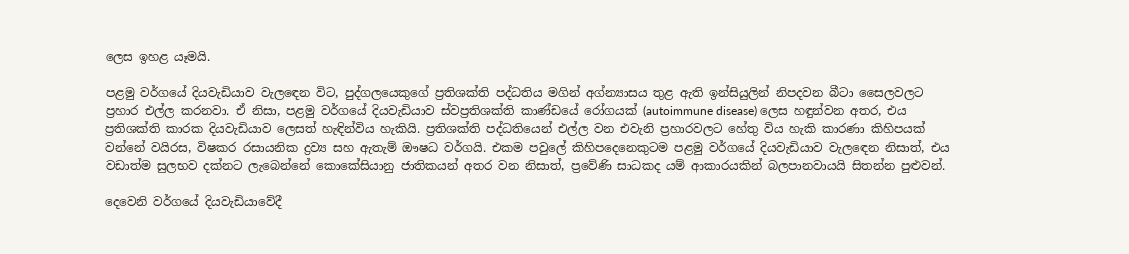ලෙස ඉහළ යෑමයි.

පළමු වර්ගයේ දියවැඩියාව වැලඳෙන විට, පුද්ගලයෙකුගේ ප්‍රතිශක්ති පද්ධතිය මගින් අග්න්‍යාසය තුළ ඇති ඉන්සියුලින් නිපදවන බීටා සෛලවලට ප්‍රහාර එල්ල කරනවා. ඒ නිසා, පළමු වර්ගයේ දියවැඩියාව ස්වප්‍රතිශක්ති කාණ්ඩයේ රෝගයක් (autoimmune disease) ලෙස හඳුන්වන අතර, එය ප්‍රතිශක්ති කාරක දියවැඩියාව ලෙසත් හැඳින්විය හැකියි. ප්‍රතිශක්ති පද්ධතියෙන් එල්ල වන එවැනි ප්‍රහාරවලට හේතු විය හැකි කාරණා කිහිපයක් වන්නේ වයිරස, විෂකර රසායනික ද්‍රව්‍ය සහ ඇතැම් ඖෂධ වර්ගයි. එකම පවුලේ කිහිපදෙනෙකුටම පළමු වර්ගයේ දියවැඩියාව වැලඳෙන නිසාත්, එය වඩාත්ම සුලභව දක්නට ලැබෙන්නේ කොකේසියානු ජාතිකයන් අතර වන නිසාත්, ප්‍රවේණි සාධකද යම් ආකාරයකින් බලපානවායයි සිතන්න පුළුවන්.

දෙවෙනි වර්ගයේ දියවැඩියාවේදී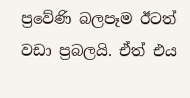ප්‍රවේණි බලපෑම ඊටත් වඩා ප්‍රබලයි. ඒත් එය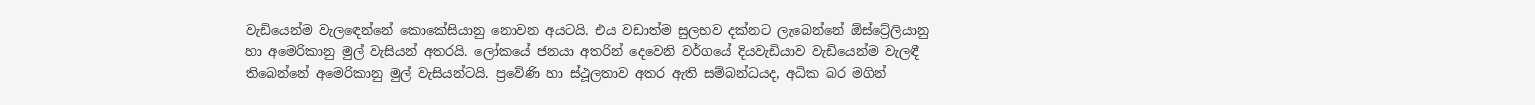වැඩියෙන්ම වැලඳෙන්නේ කොකේසියානු නොවන අයටයි. එය වඩාත්ම සුලභව දක්නට ලැබෙන්නේ ඕස්ට්‍රේලියානු හා අමෙරිකානු මුල් වැසියන් අතරයි. ලෝකයේ ජනයා අතරින් දෙවෙනි වර්ගයේ දියවැඩියාව වැඩියෙන්ම වැලඳී තිබෙන්නේ අමෙරිකානු මුල් වැසියන්ටයි. ප්‍රවේණි හා ස්ථූලතාව අතර ඇති සම්බන්ධයද, අධික බර මගින්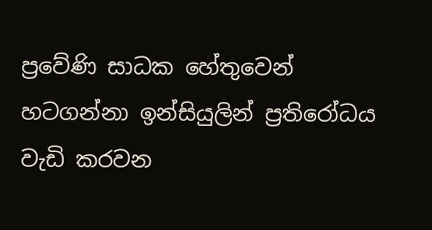ප්‍රවේණි සාධක හේතුවෙන් හටගන්නා ඉන්සියුලින් ප්‍රතිරෝධය වැඩි කරවන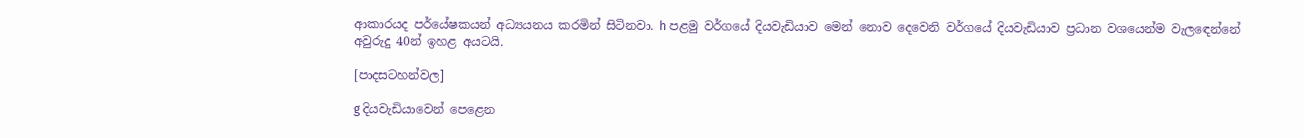ආකාරයද පර්යේෂකයන් අධ්‍යයනය කරමින් සිටිනවා. h පළමු වර්ගයේ දියවැඩියාව මෙන් නොව දෙවෙනි වර්ගයේ දියවැඩියාව ප්‍රධාන වශයෙන්ම වැලඳෙන්නේ අවුරුදු 40න් ඉහළ අයටයි.

[පාදසටහන්වල]

g දියවැඩියාවෙන් පෙළෙන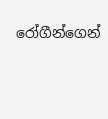රෝගීන්ගෙන්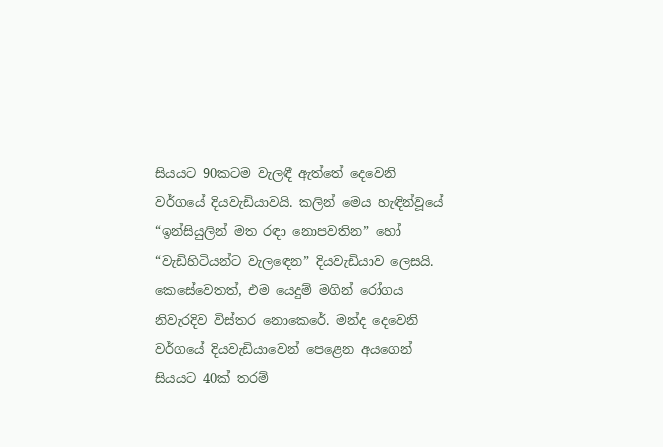සියයට 90කටම වැලඳී ඇත්තේ දෙවෙනි වර්ගයේ දියවැඩියාවයි. කලින් මෙය හැඳින්වූයේ “ඉන්සියුලින් මත රඳා නොපවතින” හෝ “වැඩිහිටියන්ට වැලඳෙන” දියවැඩියාව ලෙසයි. කෙසේවෙතත්, එම යෙදුම් මගින් රෝගය නිවැරදිව විස්තර නොකෙරේ. මන්ද දෙවෙනි වර්ගයේ දියවැඩියාවෙන් පෙළෙන අයගෙන් සියයට 40ක් තරම්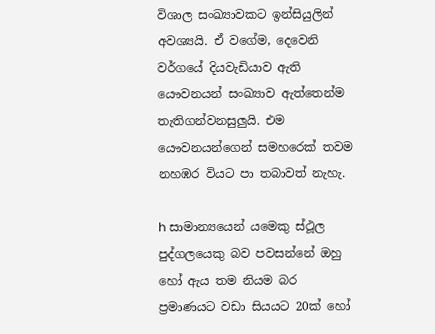විශාල සංඛ්‍යාවකට ඉන්සියුලින් අවශ්‍යයි. ඒ වගේම, දෙවෙනි වර්ගයේ දියවැඩියාව ඇති යෞවනයන් සංඛ්‍යාව ඇත්තෙන්ම තැතිගන්වනසුලුයි. එම යෞවනයන්ගෙන් සමහරෙක් තවම නහඹර වියට පා තබාවත් නැහැ.

h සාමාන්‍යයෙන් යමෙකු ස්ථූල පුද්ගලයෙකු බව පවසන්නේ ඔහු හෝ ඇය තම නියම බර ප්‍රමාණයට වඩා සියයට 20ක් හෝ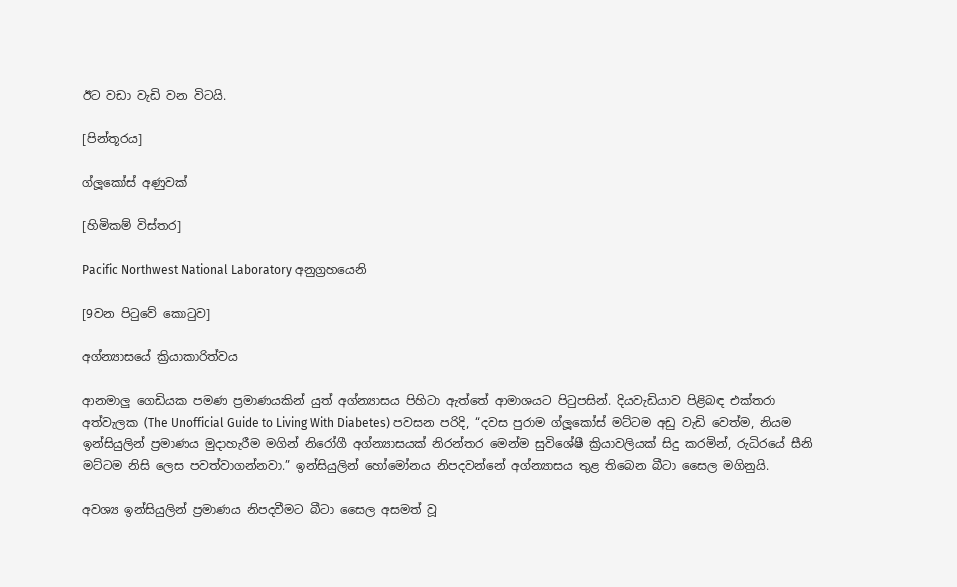ඊට වඩා වැඩි වන විටයි.

[පින්තූරය]

ග්ලූකෝස් අණුවක්

[හිමිකම් විස්තර]

Pacific Northwest National Laboratory අනුග්‍රහයෙනි

[9වන පිටුවේ කොටුව]

අග්න්‍යාසයේ ක්‍රියාකාරිත්වය

ආනමාලු ගෙඩියක පමණ ප්‍රමාණයකින් යුත් අග්න්‍යාසය පිහිටා ඇත්තේ ආමාශයට පිටුපසින්. දියවැඩියාව පිළිබඳ එක්තරා අත්වැලක (The Unofficial Guide to Living With Diabetes) පවසන පරිදි, “දවස පුරාම ග්ලූකෝස් මට්ටම අඩු වැඩි වෙත්ම, නියම ඉන්සියුලින් ප්‍රමාණය මුදාහැරීම මගින් නිරෝගී අග්න්‍යාසයක් නිරන්තර මෙන්ම සුවිශේෂී ක්‍රියාවලියක් සිදු කරමින්, රුධිරයේ සීනි මට්ටම නිසි ලෙස පවත්වාගන්නවා.” ඉන්සියුලින් හෝමෝනය නිපදවන්නේ අග්න්‍යාසය තුළ තිබෙන බීටා සෛල මගිනුයි.

අවශ්‍ය ඉන්සියුලින් ප්‍රමාණය නිපදවීමට බීටා සෛල අසමත් වූ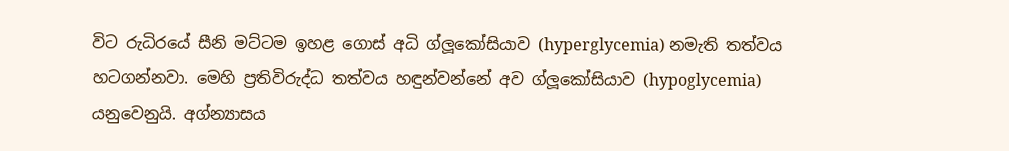විට රුධිරයේ සීනි මට්ටම ඉහළ ගොස් අධි ග්ලූකෝසියාව (hyperglycemia) නමැති තත්වය හටගන්නවා. මෙහි ප්‍රතිවිරුද්ධ තත්වය හඳුන්වන්නේ අව ග්ලූකෝසියාව (hypoglycemia) යනුවෙනුයි. අග්න්‍යාසය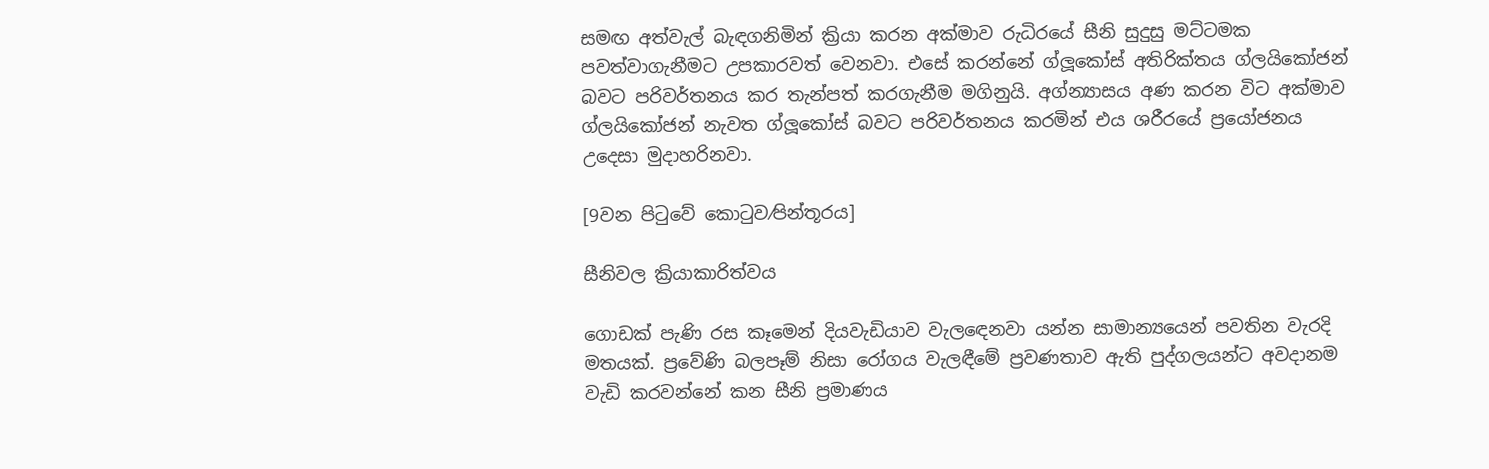සමඟ අත්වැල් බැඳගනිමින් ක්‍රියා කරන අක්මාව රුධිරයේ සීනි සුදුසු මට්ටමක පවත්වාගැනීමට උපකාරවත් වෙනවා. එසේ කරන්නේ ග්ලූකෝස් අතිරික්තය ග්ලයිකෝජන් බවට පරිවර්තනය කර තැන්පත් කරගැනීම මගිනුයි. අග්න්‍යාසය අණ කරන විට අක්මාව ග්ලයිකෝජන් නැවත ග්ලූකෝස් බවට පරිවර්තනය කරමින් එය ශරීරයේ ප්‍රයෝජනය උදෙසා මුදාහරිනවා.

[9වන පිටුවේ කොටුව⁄පින්තූරය]

සීනිවල ක්‍රියාකාරිත්වය

ගොඩක් පැණි රස කෑමෙන් දියවැඩියාව වැලඳෙනවා යන්න සාමාන්‍යයෙන් පවතින වැරදි මතයක්. ප්‍රවේණි බලපෑම් නිසා රෝගය වැලඳීමේ ප්‍රවණතාව ඇති පුද්ගලයන්ට අවදානම වැඩි කරවන්නේ කන සීනි ප්‍රමාණය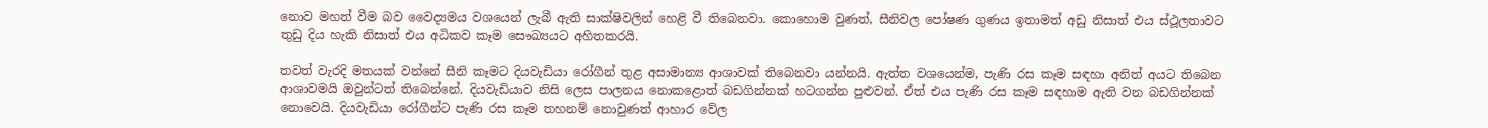නොව මහත් වීම බව වෛද්‍යමය වශයෙන් ලැබී ඇති සාක්ෂිවලින් හෙළි වී තිබෙනවා. කොහොම වුණත්, සීනිවල පෝෂණ ගුණය ඉතාමත් අඩු නිසාත් එය ස්ථූලතාවට තුඩු දිය හැකි නිසාත් එය අධිකව කෑම සෞඛ්‍යයට අහිතකරයි.

තවත් වැරදි මතයක් වන්නේ සීනි කෑමට දියවැඩියා රෝගීන් තුළ අසාමාන්‍ය ආශාවක් තිබෙනවා යන්නයි. ඇත්ත වශයෙන්ම, පැණි රස කෑම සඳහා අනිත් අයට තිබෙන ආශාවමයි ඔවුන්ටත් තිබෙන්නේ. දියවැඩියාව නිසි ලෙස පාලනය නොකළොත් බඩගින්නක් හටගන්න පුළුවන්. ඒත් එය පැණි රස කෑම සඳහාම ඇති වන බඩගින්නක් නොවෙයි. දියවැඩියා රෝගීන්ට පැණි රස කෑම තහනම් නොවුණත් ආහාර වේල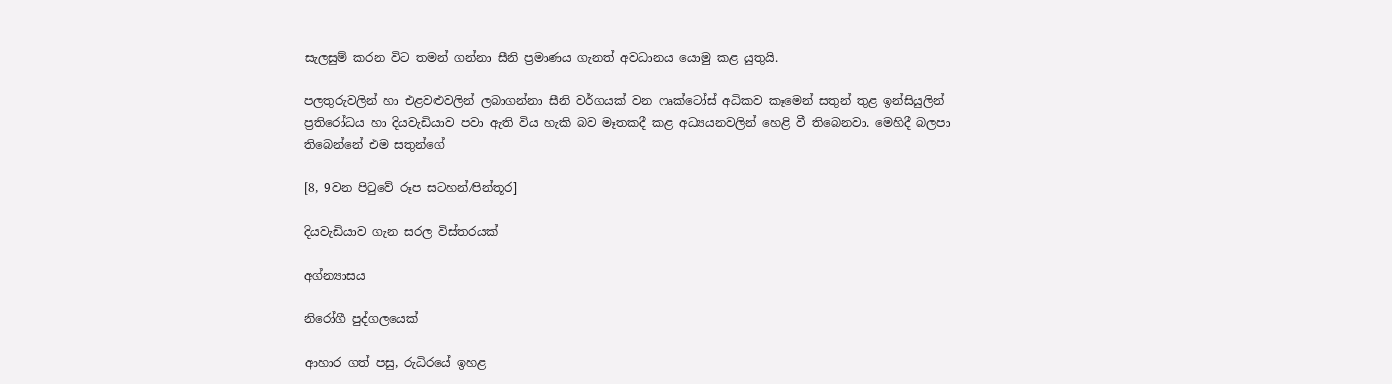සැලසුම් කරන විට තමන් ගන්නා සීනි ප්‍රමාණය ගැනත් අවධානය යොමු කළ යුතුයි.

පලතුරුවලින් හා එළවළුවලින් ලබාගන්නා සීනි වර්ගයක් වන ෆෘක්ටෝස් අධිකව කෑමෙන් සතුන් තුළ ඉන්සියුලින් ප්‍රතිරෝධය හා දියවැඩියාව පවා ඇති විය හැකි බව මෑතකදී කළ අධ්‍යයනවලින් හෙළි වී තිබෙනවා. මෙහිදී බලපා තිබෙන්නේ එම සතුන්ගේ

[8, 9වන පිටුවේ රූප සටහන්⁄පින්තූර]

දියවැඩියාව ගැන සරල විස්තරයක්

අග්න්‍යාසය

නිරෝගී පුද්ගලයෙක්

ආහාර ගත් පසු, රුධිරයේ ඉහළ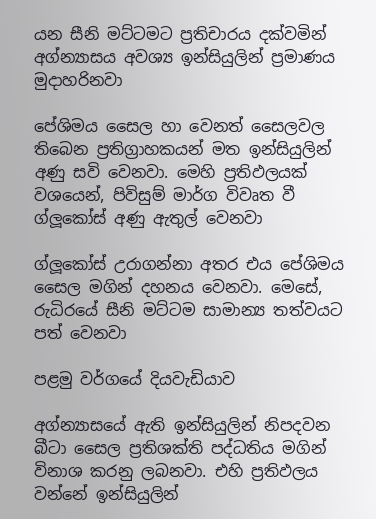යන සීනි මට්ටමට ප්‍රතිචාරය දක්වමින් අග්න්‍යාසය අවශ්‍ය ඉන්සියුලින් ප්‍රමාණය මුදාහරිනවා

පේශිමය සෛල හා වෙනත් සෛලවල තිබෙන ප්‍රතිග්‍රාහකයන් මත ඉන්සියුලින් අණු සවි වෙනවා. මෙහි ප්‍රතිඵලයක් වශයෙන්, පිවිසුම් මාර්ග විවෘත වී ග්ලූකෝස් අණු ඇතුල් වෙනවා

ග්ලූකෝස් උරාගන්නා අතර එය පේශිමය සෛල මගින් දහනය වෙනවා. මෙසේ, රුධිරයේ සීනි මට්ටම සාමාන්‍ය තත්වයට පත් වෙනවා

පළමු වර්ගයේ දියවැඩියාව

අග්න්‍යාසයේ ඇති ඉන්සියුලින් නිපදවන බීටා සෛල ප්‍රතිශක්ති පද්ධතිය මගින් විනාශ කරනු ලබනවා. එහි ප්‍රතිඵලය වන්නේ ඉන්සියුලින්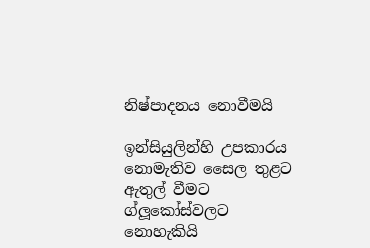නිෂ්පාදනය නොවීමයි

ඉන්සියුලින්හි උපකාරය නොමැතිව සෛල තුළට ඇතුල් වීමට ග්ලූකෝස්වලට නොහැකියි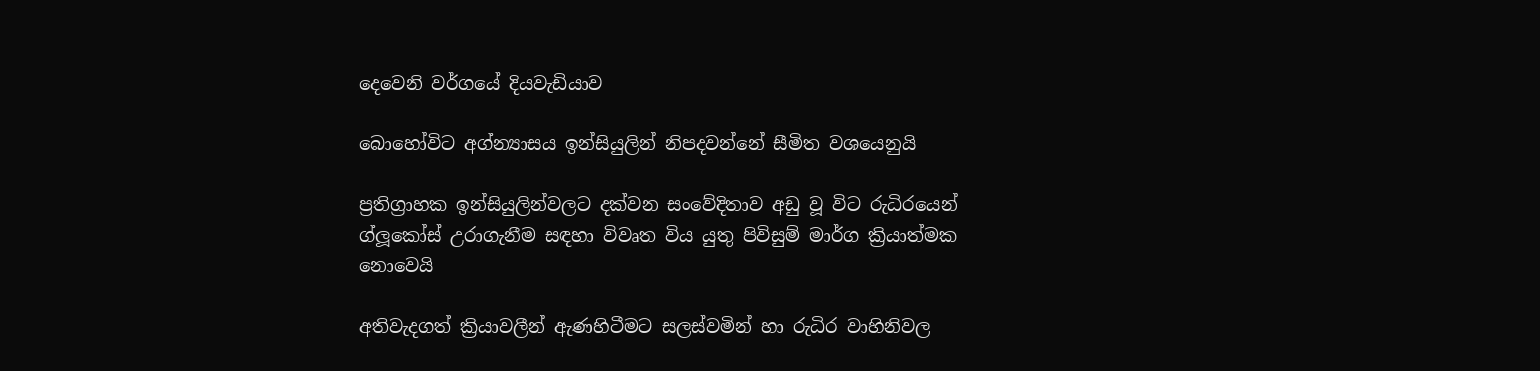දෙවෙනි වර්ගයේ දියවැඩියාව

බොහෝවිට අග්න්‍යාසය ඉන්සියුලින් නිපදවන්නේ සීමිත වශයෙනුයි

ප්‍රතිග්‍රාහක ඉන්සියුලින්වලට දක්වන සංවේදිතාව අඩු වූ විට රුධිරයෙන් ග්ලූකෝස් උරාගැනීම සඳහා විවෘත විය යුතු පිවිසුම් මාර්ග ක්‍රියාත්මක නොවෙයි

අතිවැදගත් ක්‍රියාවලීන් ඇණහිටීමට සලස්වමින් හා රුධිර වාහිනිවල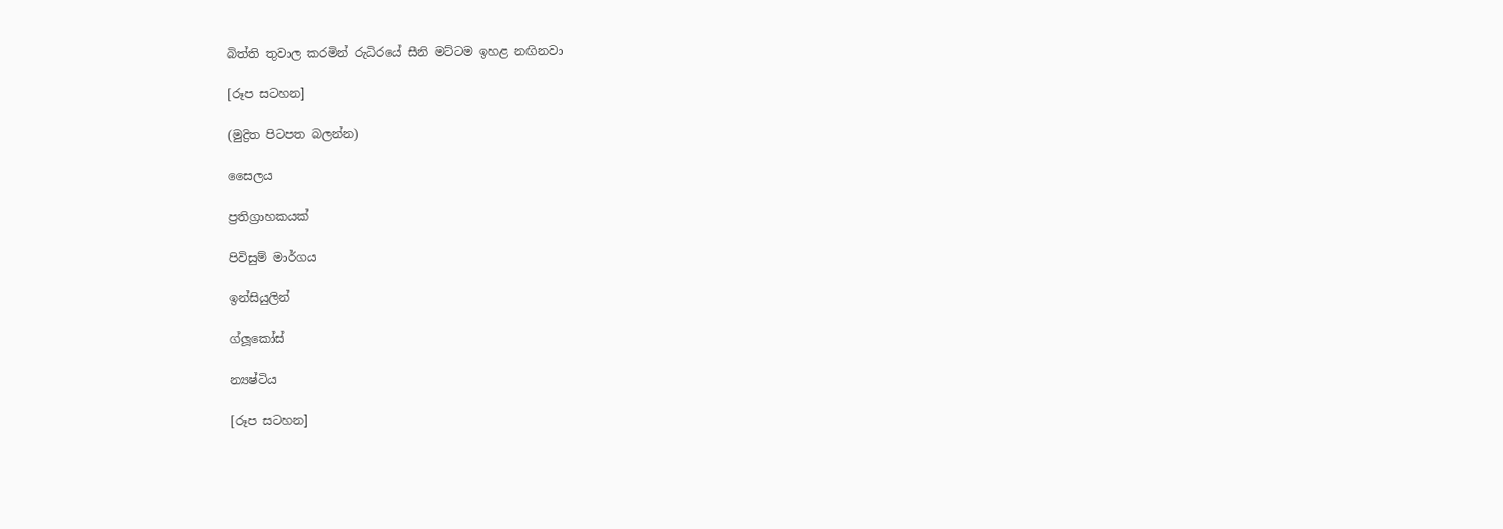බිත්ති තුවාල කරමින් රුධිරයේ සීනි මට්ටම ඉහළ නඟිනවා

[රූප සටහන]

(මුද්‍රිත පිටපත බලන්න)

සෛලය

ප්‍රතිග්‍රාහකයක්

පිවිසුම් මාර්ගය

ඉන්සියුලින්

ග්ලූකෝස්

න්‍යෂ්ටිය

[රූප සටහන]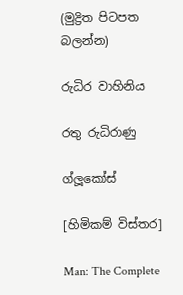(මුද්‍රිත පිටපත බලන්න)

රුධිර වාහිනිය

රතු රුධිරාණු

ග්ලූකෝස්

[හිමිකම් විස්තර]

Man: The Complete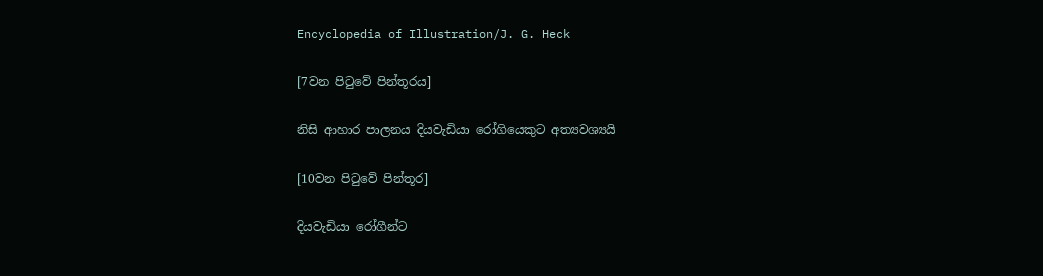Encyclopedia of Illustration/J. G. Heck

[7වන පිටුවේ පින්තූරය]

නිසි ආහාර පාලනය දියවැඩියා රෝගියෙකුට අත්‍යවශ්‍යයි

[10වන පිටුවේ පින්තූර]

දියවැඩියා රෝගීන්ට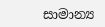සාමාන්‍ය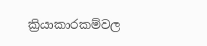ක්‍රියාකාරකම්වල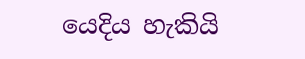යෙදිය හැකියි